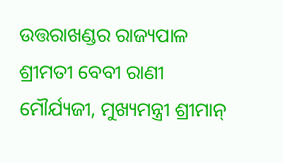ଉତ୍ତରାଖଣ୍ଡର ରାଜ୍ୟପାଳ ଶ୍ରୀମତୀ ବେବୀ ରାଣୀ ମୌର୍ଯ୍ୟଜୀ, ମୁଖ୍ୟମନ୍ତ୍ରୀ ଶ୍ରୀମାନ୍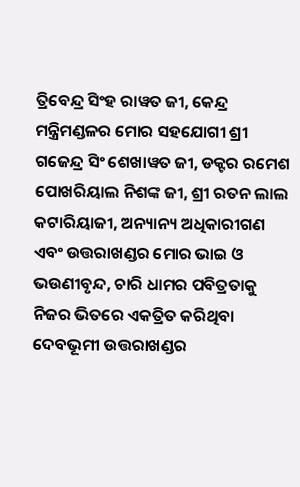ତ୍ରିବେନ୍ଦ୍ର ସିଂହ ରାୱତ ଜୀ, କେନ୍ଦ୍ର ମନ୍ତ୍ରିମଣ୍ଡଳର ମୋର ସହଯୋଗୀ ଶ୍ରୀ ଗଜେନ୍ଦ୍ର ସିଂ ଶେଖାୱତ ଜୀ, ଡକ୍ଟର ରମେଶ ପୋଖରିୟାଲ ନିଶଙ୍କ ଜୀ, ଶ୍ରୀ ରତନ ଲାଲ କଟାରିୟାଜୀ, ଅନ୍ୟାନ୍ୟ ଅଧିକାରୀଗଣ ଏବଂ ଉତ୍ତରାଖଣ୍ଡର ମୋର ଭାଇ ଓ ଭଉଣୀବୃନ୍ଦ, ଚାରି ଧାମର ପବିତ୍ରତାକୁ ନିଜର ଭିତରେ ଏକତ୍ରିତ କରିଥିବା ଦେବଭୂମୀ ଉତ୍ତରାଖଣ୍ଡର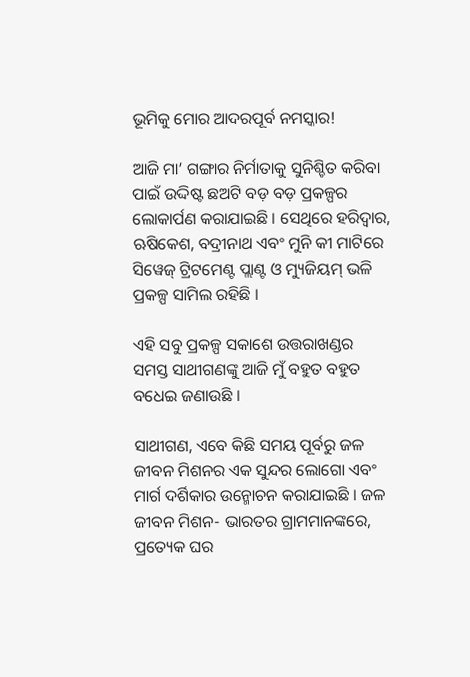ଭୂମିକୁ ମୋର ଆଦରପୂର୍ବ ନମସ୍କାର!

ଆଜି ମା’ ଗଙ୍ଗାର ନିର୍ମାତାକୁ ସୁନିଶ୍ଚିତ କରିବା ପାଇଁ ଉଦ୍ଦିଷ୍ଟ ଛଅଟି ବଡ଼ ବଡ଼ ପ୍ରକଳ୍ପର ଲୋକାର୍ପଣ କରାଯାଇଛି । ସେଥିରେ ହରିଦ୍ୱାର, ଋଷିକେଶ, ବଦ୍ରୀନାଥ ଏବଂ ମୁନି କୀ ମାଟିରେ ସିୱେଜ୍ ଟ୍ରିଟମେଣ୍ଟ ପ୍ଲାଣ୍ଟ ଓ ମ୍ୟୁଜିୟମ୍ ଭଳି ପ୍ରକଳ୍ପ ସାମିଲ ରହିଛି ।

ଏହି ସବୁ ପ୍ରକଳ୍ପ ସକାଶେ ଉତ୍ତରାଖଣ୍ଡର ସମସ୍ତ ସାଥୀଗଣଙ୍କୁ ଆଜି ମୁଁ ବହୁତ ବହୁତ ବଧେଇ ଜଣାଉଛି ।

ସାଥୀଗଣ, ଏବେ କିଛି ସମୟ ପୂର୍ବରୁ ଜଳ ଜୀବନ ମିଶନର ଏକ ସୁନ୍ଦର ଲୋଗୋ ଏବଂ ମାର୍ଗ ଦର୍ଶିକାର ଉନ୍ମୋଚନ କରାଯାଇଛି । ଜଳ ଜୀବନ ମିଶନ- ଭାରତର ଗ୍ରାମମାନଙ୍କରେ, ପ୍ରତ୍ୟେକ ଘର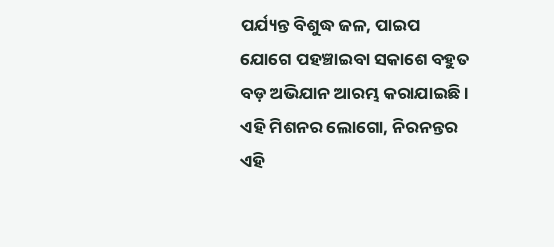ପର୍ଯ୍ୟନ୍ତ ବିଶୁଦ୍ଧ ଜଳ, ପାଇପ ଯୋଗେ ପହଞ୍ଚାଇବା ସକାଶେ ବହୁତ ବଡ଼ ଅଭିଯାନ ଆରମ୍ଭ କରାଯାଇଛି । ଏହି ମିଶନର ଲୋଗୋ, ନିରନନ୍ତର ଏହି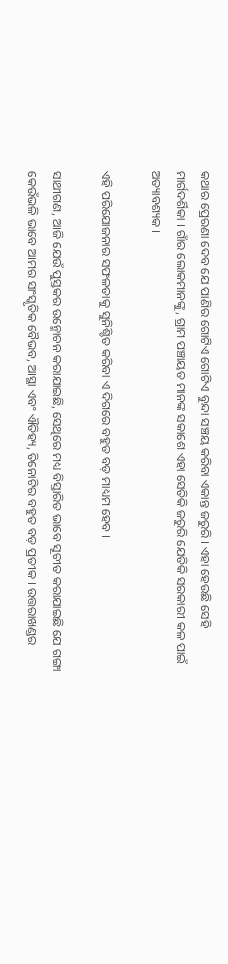କଥାର ପ୍ରେରଣା ଦେବ ଯେ ପାଣିର ଗୋଟିଏ ଗୋଟିଏ ବୁନ୍ଦା ସଞ୍ଚୟ କରିବା ଏକାନ୍ତ ଜରୁରି । ଏହା ହେଉଛି ସେହି ମାର୍ଗଦର୍ଶିକା । ଗାଁର ଲୋକମାନଙ୍କୁ, ଗ୍ରାମ ପଞ୍ଚାୟତ ମାନଙ୍କ ସକାଶେ ଏହା ସେତିକି ଜରୁରି ଯେତିକି ସରକାରୀ କଳ ପାଇଁ ଅତ୍ୟାବଶ୍ୟକ ।

ଏହି ପରିଯୋଜନାର ସଫଳତାକୁ ସୁନିଶ୍ଚିତ କରିବା ଏ ଦିଗରେ ବହୁତ ବଡ଼ ମାଧ୍ୟମ ହେବ ।

ସାଥୀଗଣ, ଆଜି ଯେଉଁ ପୁସ୍ତକର ଉନ୍ମୋଚନ କରାଯାଇଛି, ସେଥିରେ ମଧ୍ୟ ବିସ୍ତାରିତ ଭାବେ ସୂଚୀତ କରାଯାଇଛି ଯେ ଗଙ୍ଗା କେଉଁଭଳି ଭାବେ ଆମର ସାଂସ୍କୃତିକ ବୈଭବ, ଆସ୍ଥା ଏବଂ ଐତିହ୍ୟ, ତିନୋଟିର ବହୁତ ବଡ଼ ପ୍ରତୀକ । ଉତ୍ତରାଖଣ୍ଡର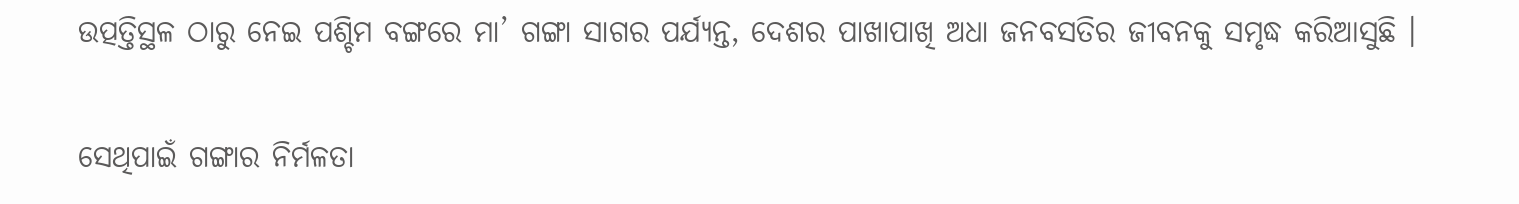ଉତ୍ପତ୍ତିସ୍ଥଳ ଠାରୁ ନେଇ ପଶ୍ଚିମ ବଙ୍ଗରେ ମା’ ଗଙ୍ଗା ସାଗର ପର୍ଯ୍ୟନ୍ତ, ଦେଶର ପାଖାପାଖି ଅଧା ଜନବସତିର ଜୀବନକୁ ସମୃଦ୍ଧ କରିଆସୁଛି ।

ସେଥିପାଇଁ ଗଙ୍ଗାର ନିର୍ମଳତା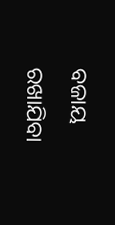ବଜାୟ ରଖାଯିବା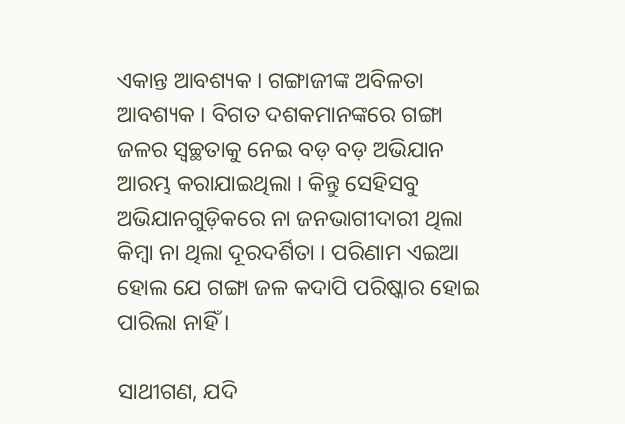ଏକାନ୍ତ ଆବଶ୍ୟକ । ଗଙ୍ଗାଜୀଙ୍କ ଅବିଳତା ଆବଶ୍ୟକ । ବିଗତ ଦଶକମାନଙ୍କରେ ଗଙ୍ଗା ଜଳର ସ୍ୱଚ୍ଛତାକୁ ନେଇ ବଡ଼ ବଡ଼ ଅଭିଯାନ ଆରମ୍ଭ କରାଯାଇଥିଲା । କିନ୍ତୁ ସେହିସବୁ ଅଭିଯାନଗୁଡ଼ିକରେ ନା ଜନଭାଗୀଦାରୀ ଥିଲା କିମ୍ବା ନା ଥିଲା ଦୂରଦର୍ଶିତା । ପରିଣାମ ଏଇଆ ହୋଲ ଯେ ଗଙ୍ଗା ଜଳ କଦାପି ପରିଷ୍କାର ହୋଇ ପାରିଲା ନାହିଁ ।

ସାଥୀଗଣ, ଯଦି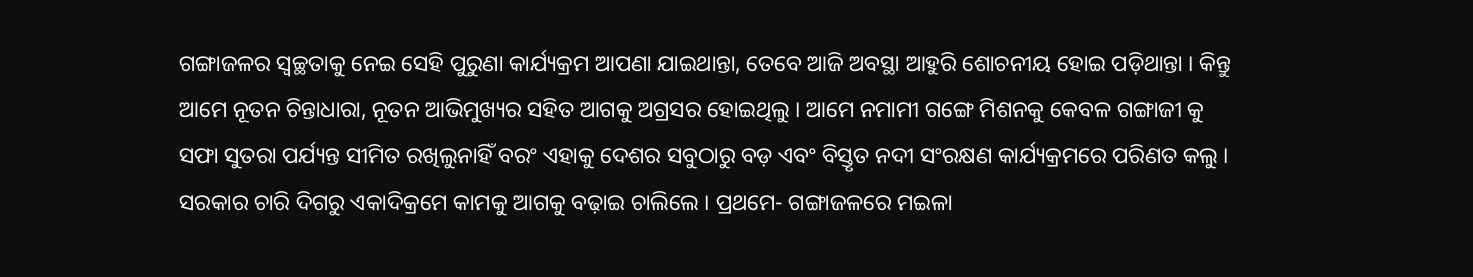ଗଙ୍ଗାଜଳର ସ୍ୱଚ୍ଛତାକୁ ନେଇ ସେହି ପୁରୁଣା କାର୍ଯ୍ୟକ୍ରମ ଆପଣା ଯାଇଥାନ୍ତା, ତେବେ ଆଜି ଅବସ୍ଥା ଆହୁରି ଶୋଚନୀୟ ହୋଇ ପଡ଼ିଥାନ୍ତା । କିନ୍ତୁ ଆମେ ନୂତନ ଚିନ୍ତାଧାରା, ନୂତନ ଆଭିମୁଖ୍ୟର ସହିତ ଆଗକୁ ଅଗ୍ରସର ହୋଇଥିଲୁ । ଆମେ ନମାମୀ ଗଙ୍ଗେ ମିଶନକୁ କେବଳ ଗଙ୍ଗାଜୀ କୁ ସଫା ସୁତରା ପର୍ଯ୍ୟନ୍ତ ସୀମିତ ରଖିଲୁନାହିଁ ବରଂ ଏହାକୁ ଦେଶର ସବୁଠାରୁ ବଡ଼ ଏବଂ ବିସ୍ତୃତ ନଦୀ ସଂରକ୍ଷଣ କାର୍ଯ୍ୟକ୍ରମରେ ପରିଣତ କଲୁ । ସରକାର ଚାରି ଦିଗରୁ ଏକାଦିକ୍ରମେ କାମକୁ ଆଗକୁ ବଢ଼ାଇ ଚାଲିଲେ । ପ୍ରଥମେ- ଗଙ୍ଗାଜଳରେ ମଇଳା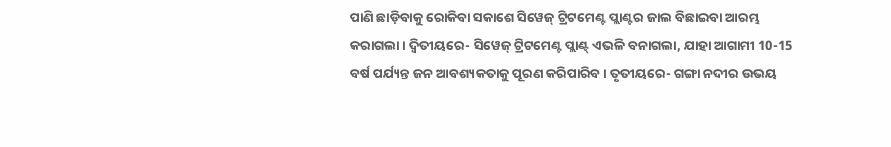ପାଣି ଛାଡ଼ିବାକୁ ରୋକିବା ସକାଶେ ସିୱେଜ୍ ଟ୍ରିଟମେଣ୍ଟ ପ୍ଲାଣ୍ଟର ଜାଲ ବିଛାଇବା ଆରମ୍ଭ କରାଗଲା । ଦ୍ୱିତୀୟରେ- ସିୱେଜ୍ ଟ୍ରିଟମେଣ୍ଟ ପ୍ଲାଣ୍ଟ୍ ଏଭଳି ବନାଗଲା, ଯାହା ଆଗାମୀ 10-15 ବର୍ଷ ପର୍ଯ୍ୟନ୍ତ ଜନ ଆବଶ୍ୟକତାକୁ ପୂରଣ କରିପାରିବ । ତୃତୀୟରେ- ଗଙ୍ଗା ନଦୀର ଉଭୟ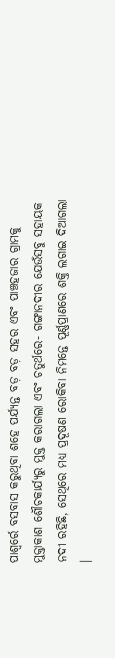ପାଶ୍ୱର୍ରେ ବସବାସ କରୁଥିବା ଶହେ ପର୍ଯ୍ୟନ୍ତ ବଡ଼ ବଡ଼ ସହର ଏବଂ ପାଞ୍ଚହଜାର ଗ୍ରାମକୁ ମୁକ୍ତାକାଶ ଶୌଚକାର୍ଯ୍ୟରୁ ମୁକ୍ତ କରାଗଲା ଏବଂ ଚତୁର୍ଥରେ- ଗଙ୍ଗାନଦୀର ଯେଉଁସବୁ ସହାୟକ ନଦୀ ରହିଛି, ସେଥିରେ ମଧ୍ୟ ପ୍ରଦୂଷଣ ରୋକିବା ନିମନ୍ତେ ପୂର୍ଣ୍ଣପ୍ରାଣରେ ଶକ୍ତି ଲଗାଇ ଦିଆଗଲା ।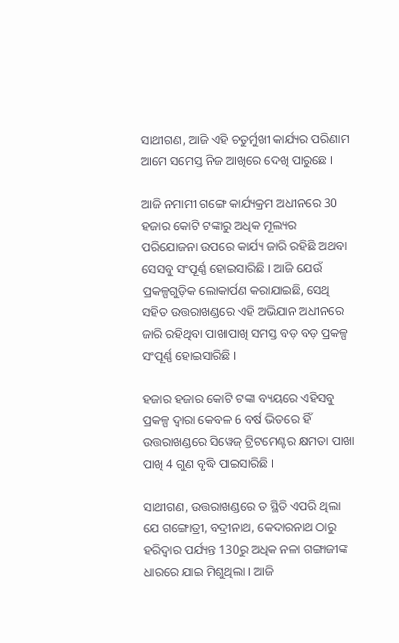ସାଥୀଗଣ, ଆଜି ଏହି ଚତୁର୍ମୁଖୀ କାର୍ଯ୍ୟର ପରିଣାମ ଆମେ ସମେସ୍ତ ନିଜ ଆଖିରେ ଦେଖି ପାରୁଛେ ।

ଆଜି ନମାମୀ ଗଙ୍ଗେ କାର୍ଯ୍ୟକ୍ରମ ଅଧୀନରେ 30 ହଜାର କୋଟି ଟଙ୍କାରୁ ଅଧିକ ମୂଲ୍ୟର ପରିଯୋଜନା ଉପରେ କାର୍ଯ୍ୟ ଜାରି ରହିଛି ଅଥବା ସେସବୁ ସଂପୂର୍ଣ୍ଣ ହୋଇସାରିଛି । ଆଜି ଯେଉଁ ପ୍ରକଳ୍ପଗୁଡ଼ିକ ଲୋକାର୍ପଣ କରାଯାଇଛି, ସେଥି ସହିତ ଉତ୍ତରାଖଣ୍ଡରେ ଏହି ଅଭିଯାନ ଅଧୀନରେ ଜାରି ରହିଥିବା ପାଖାପାଖି ସମସ୍ତ ବଡ଼ ବଡ଼ ପ୍ରକଳ୍ପ ସଂପୂର୍ଣ୍ଣ ହୋଇସାରିଛି ।

ହଜାର ହଜାର କୋଟି ଟଙ୍କା ବ୍ୟୟରେ ଏହିସବୁ ପ୍ରକଳ୍ପ ଦ୍ୱାରା କେବଳ 6 ବର୍ଷ ଭିତରେ ହିଁ ଉତ୍ତରାଖଣ୍ଡରେ ସିୱେଜ୍ ଟ୍ରିଟମେଣ୍ଟର କ୍ଷମତା ପାଖା ପାଖି 4 ଗୁଣ ବୃଦ୍ଧି ପାଇସାରିଛି ।

ସାଥୀଗଣ, ଉତ୍ତରାଖଣ୍ଡରେ ତ ସ୍ଥିତି ଏପରି ଥିଲା ଯେ ଗଙ୍ଗୋତ୍ରୀ, ବଦ୍ରୀନାଥ, କେଦାରନାଥ ଠାରୁ ହରିଦ୍ୱାର ପର୍ଯ୍ୟନ୍ତ 130ରୁ ଅଧିକ ନଳା ଗଙ୍ଗାଜୀଙ୍କ ଧାରରେ ଯାଇ ମିଶୁଥିଲା । ଆଜି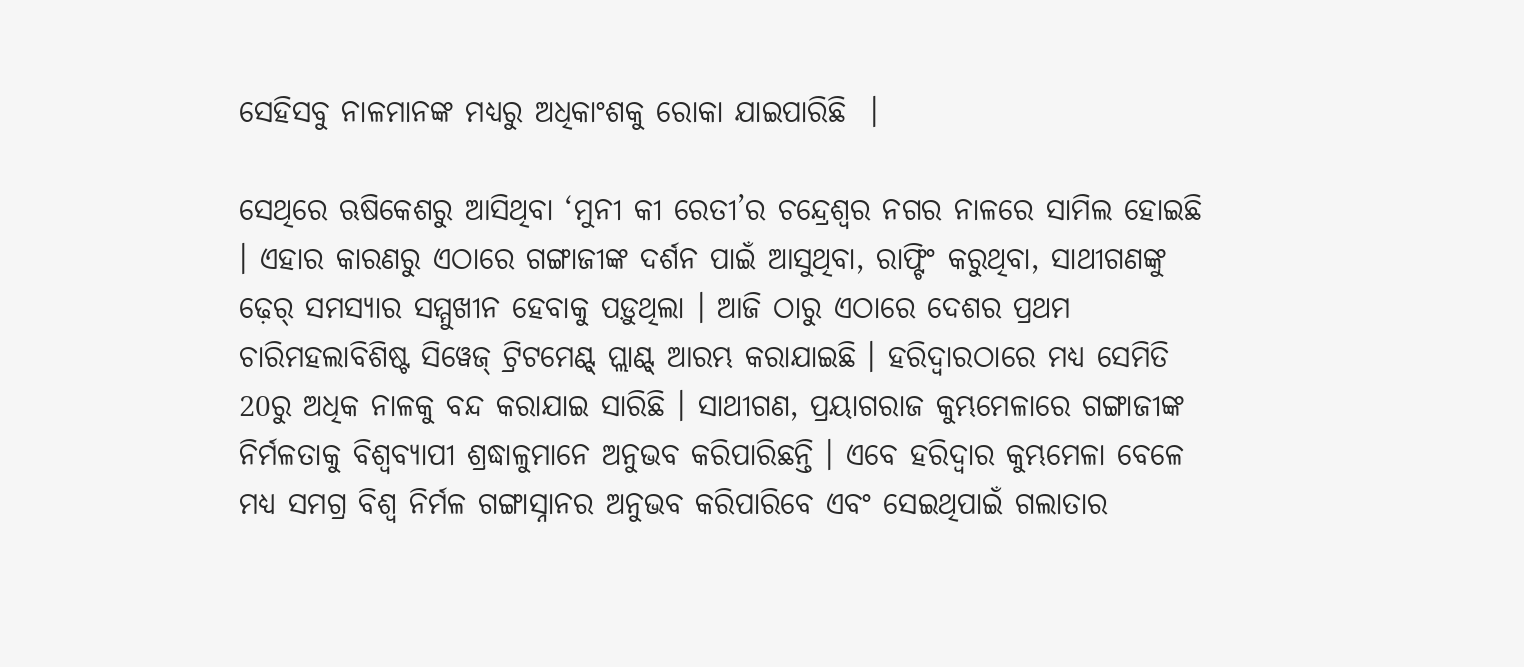ସେହିସବୁ ନାଳମାନଙ୍କ ମଧ୍ୟରୁ ଅଧିକାଂଶକୁ ରୋକା ଯାଇପାରିଛି  ।

ସେଥିରେ ଋଷିକେଶରୁ ଆସିଥିବା ‘ମୁନୀ କୀ ରେତୀ’ର ଚନ୍ଦ୍ରେଶ୍ୱର ନଗର ନାଳରେ ସାମିଲ ହୋଇଛି । ଏହାର କାରଣରୁ ଏଠାରେ ଗଙ୍ଗାଜୀଙ୍କ ଦର୍ଶନ ପାଇଁ ଆସୁଥିବା, ରାଫ୍ଟିଂ କରୁଥିବା, ସାଥୀଗଣଙ୍କୁ ଢ଼େର୍ ସମସ୍ୟାର ସମ୍ମୁଖୀନ ହେବାକୁ ପଡ଼ୁଥିଲା । ଆଜି ଠାରୁ ଏଠାରେ ଦେଶର ପ୍ରଥମ ଚାରିମହଲାବିଶିଷ୍ଟ ସିୱେଜ୍ ଟ୍ରିଟମେଣ୍ଟ୍ ପ୍ଲାଣ୍ଟ୍ ଆରମ୍ଭ କରାଯାଇଛି । ହରିଦ୍ୱାରଠାରେ ମଧ୍ୟ ସେମିତି 20ରୁ ଅଧିକ ନାଳକୁ ବନ୍ଦ କରାଯାଇ ସାରିଛି । ସାଥୀଗଣ, ପ୍ରୟାଗରାଜ କୁମ୍ଭମେଳାରେ ଗଙ୍ଗାଜୀଙ୍କ ନିର୍ମଳତାକୁ ବିଶ୍ୱବ୍ୟାପୀ ଶ୍ରଦ୍ଧାଳୁମାନେ ଅନୁଭବ କରିପାରିଛନ୍ତି । ଏବେ ହରିଦ୍ୱାର କୁମ୍ଭମେଳା ବେଳେ ମଧ୍ୟ ସମଗ୍ର ବିଶ୍ୱ ନିର୍ମଳ ଗଙ୍ଗାସ୍ନାନର ଅନୁଭବ କରିପାରିବେ ଏବଂ ସେଇଥିପାଇଁ ଗଲାତାର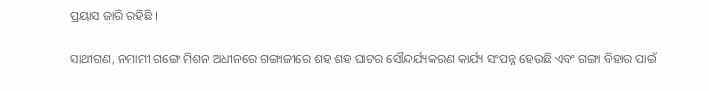ପ୍ରୟାସ ଜାରି ରହିଛି ।

ସାଥୀଗଣ, ନମାମୀ ଗଙ୍ଗେ ମିଶନ ଅଧୀନରେ ଗଙ୍ଗାଜୀରେ ଶହ ଶହ ଘାଟର ସୌନ୍ଦର୍ଯ୍ୟକରଣ କାର୍ଯ୍ୟ ସଂପନ୍ନ ହେଉଛି ଏବଂ ଗଙ୍ଗା ବିହାର ପାଇଁ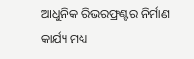ଆଧୁନିକ ରିଭରଫ୍ରଣ୍ଟର ନିର୍ମାଣ କାର୍ଯ୍ୟ ମଧ୍ୟ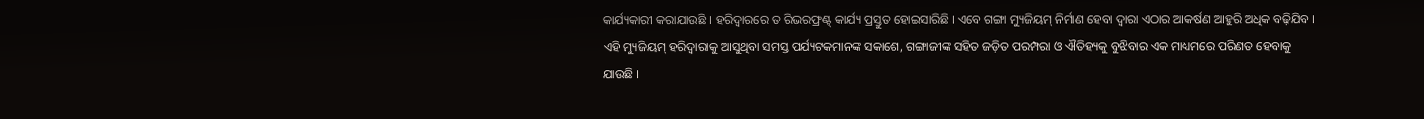କାର୍ଯ୍ୟକାରୀ କରାଯାଉଛି । ହରିଦ୍ୱାରରେ ତ ରିଭରଫ୍ରଣ୍ଟ୍ କାର୍ଯ୍ୟ ପ୍ରସ୍ତୁତ ହୋଇସାରିଛି । ଏବେ ଗଙ୍ଗା ମ୍ୟୁଜିୟମ୍ ନିର୍ମାଣ ହେବା ଦ୍ୱାରା ଏଠାର ଆକର୍ଷଣ ଆହୁରି ଅଧିକ ବଢ଼ିଯିବ । ଏହି ମ୍ୟୁଜିୟମ୍ ହରିଦ୍ୱାରାକୁ ଆସୁଥିବା ସମସ୍ତ ପର୍ଯ୍ୟଟକମାନଙ୍କ ସକାଶେ, ଗଙ୍ଗାଜୀଙ୍କ ସହିତ ଜଡ଼ିତ ପରମ୍ପରା ଓ ଐତିହ୍ୟକୁ ବୁଝିବାର ଏକ ମାଧ୍ୟମରେ ପରିଣତ ହେବାକୁ ଯାଉଛି ।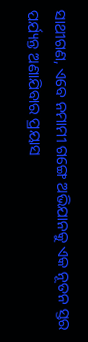ସାଥୀଗଣ, ଏବେ ନମାମୀ ଗଙ୍ଗେ ଅଭିଯାନକୁ ଏକ ନୂତନ ସ୍ତର ପର୍ଯ୍ୟନ୍ତ ଅଣାଯିବାର ପ୍ରୟାସ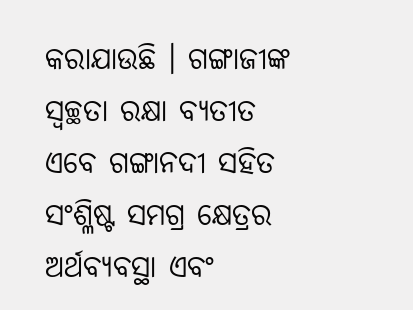କରାଯାଉଛି । ଗଙ୍ଗାଜୀଙ୍କ ସ୍ୱଚ୍ଛତା ରକ୍ଷା ବ୍ୟତୀତ ଏବେ ଗଙ୍ଗାନଦୀ ସହିତ ସଂଶ୍ଳିଷ୍ଟ ସମଗ୍ର କ୍ଷେତ୍ରର ଅର୍ଥବ୍ୟବସ୍ଥା ଏବଂ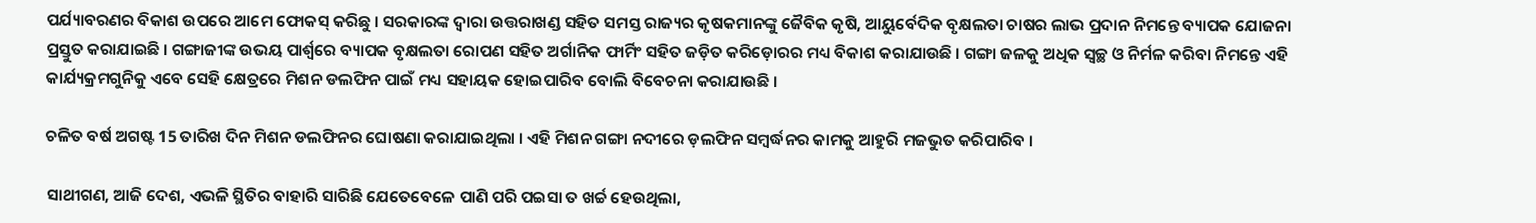ପର୍ଯ୍ୟାବରଣର ବିକାଶ ଉପରେ ଆମେ ଫୋକସ୍ କରିଛୁ । ସରକାରଙ୍କ ଦ୍ୱାରା ଉତ୍ତରାଖଣ୍ଡ ସହିତ ସମସ୍ତ ରାଜ୍ୟର କୃଷକମାନଙ୍କୁ ଜୈବିକ କୃଷି, ଆୟୁର୍ବେଦିକ ବୃକ୍ଷଲତା ଚାଷର ଲାଭ ପ୍ରଦାନ ନିମନ୍ତେ ବ୍ୟାପକ ଯୋଜନା ପ୍ରସ୍ତୁତ କରାଯାଇଛି । ଗଙ୍ଗାଜୀଙ୍କ ଉଭୟ ପାର୍ଶ୍ଵରେ ବ୍ୟାପକ ବୃକ୍ଷଲତା ରୋପଣ ସହିତ ଅର୍ଗାନିକ ଫାର୍ମିଂ ସହିତ ଜଡ଼ିତ କରିଡ଼ୋରର ମଧ୍ୟ ବିକାଶ କରାଯାଉଛି । ଗଙ୍ଗା ଜଳକୁ ଅଧିକ ସ୍ୱଚ୍ଛ ଓ ନିର୍ମଳ କରିବା ନିମନ୍ତେ ଏହି କାର୍ଯ୍ୟକ୍ରମଗୁନିକୁ ଏବେ ସେହି କ୍ଷେତ୍ରରେ ମିଶନ ଡଲଫିନ ପାଇଁ ମଧ୍ୟ ସହାୟକ ହୋଇପାରିବ ବୋଲି ବିବେଚନା କରାଯାଉଛି ।

ଚଳିତ ବର୍ଷ ଅଗଷ୍ଟ 15 ତାରିଖ ଦିନ ମିଶନ ଡଲଫିନର ଘୋଷଣା କରାଯାଇଥିଲା । ଏହି ମିଶନ ଗଙ୍ଗା ନଦୀରେ ଡ଼ଲଫିନ ସମ୍ବର୍ଦ୍ଧନର କାମକୁ ଆହୁରି ମଜଭୁତ କରିପାରିବ ।

ସାଥୀଗଣ, ଆଜି ଦେଶ, ଏଭଳି ସ୍ଥିତିର ବାହାରି ସାରିଛି ଯେତେବେଳେ ପାଣି ପରି ପଇସା ତ ଖର୍ଚ୍ଚ ହେଉଥିଲା,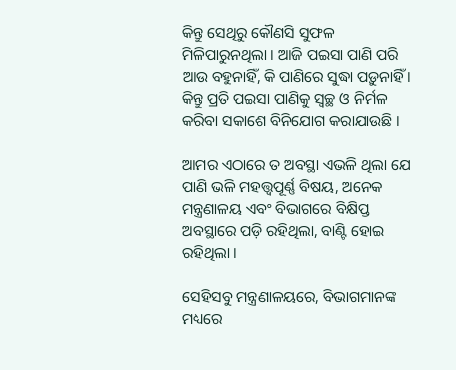କିନ୍ତୁ ସେଥିରୁ କୌଣସି ସୁଫଳ ମିଳିପାରୁନଥିଲା । ଆଜି ପଇସା ପାଣି ପରି ଆଉ ବହୁନାହିଁ, କି ପାଣିରେ ସୁଦ୍ଧା ପଡ଼ୁନାହିଁ । କିନ୍ତୁ ପ୍ରତି ପଇସା ପାଣିକୁ ସ୍ୱଚ୍ଛ ଓ ନିର୍ମଳ କରିବା ସକାଶେ ବିନିଯୋଗ କରାଯାଉଛି ।

ଆମର ଏଠାରେ ତ ଅବସ୍ଥା ଏଭଳି ଥିଲା ଯେ ପାଣି ଭଳି ମହତ୍ତ୍ୱପୂର୍ଣ୍ଣ ବିଷୟ, ଅନେକ ମନ୍ତ୍ରଣାଳୟ ଏବଂ ବିଭାଗରେ ବିକ୍ଷିପ୍ତ ଅବସ୍ଥାରେ ପଡ଼ି ରହିଥିଲା, ବାଣ୍ଟି ହୋଇ ରହିଥିଲା ।

ସେହିସବୁ ମନ୍ତ୍ରଣାଳୟରେ, ବିଭାଗମାନଙ୍କ ମଧ୍ୟରେ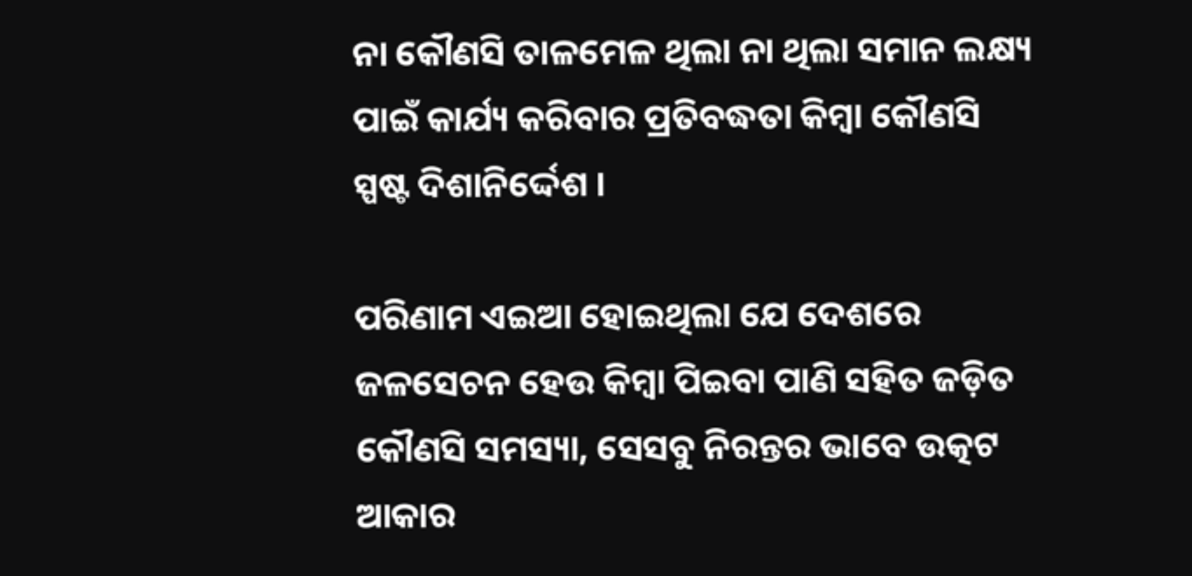ନା କୌଣସି ତାଳମେଳ ଥିଲା ନା ଥିଲା ସମାନ ଲକ୍ଷ୍ୟ ପାଇଁ କାର୍ଯ୍ୟ କରିବାର ପ୍ରତିବଦ୍ଧତା କିମ୍ବା କୌଣସି ସ୍ପଷ୍ଟ ଦିଶାନିର୍ଦ୍ଦେଶ ।

ପରିଣାମ ଏଇଆ ହୋଇଥିଲା ଯେ ଦେଶରେ ଜଳସେଚନ ହେଉ କିମ୍ବା ପିଇବା ପାଣି ସହିତ ଜଡ଼ିତ କୌଣସି ସମସ୍ୟା, ସେସବୁ ନିରନ୍ତର ଭାବେ ଉତ୍କଟ ଆକାର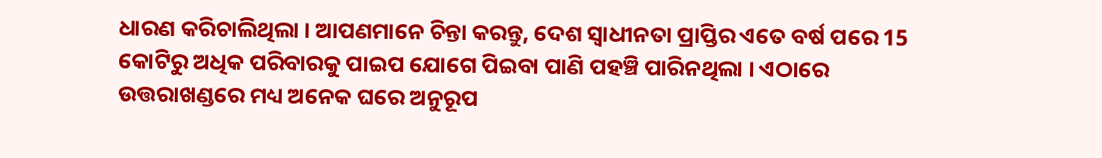ଧାରଣ କରିଚାଲିଥିଲା । ଆପଣମାନେ ଚିନ୍ତା କରନ୍ତୁ, ଦେଶ ସ୍ୱାଧୀନତା ପ୍ରାପ୍ତିର ଏତେ ବର୍ଷ ପରେ 15 କୋଟିରୁ ଅଧିକ ପରିବାରକୁ ପାଇପ ଯୋଗେ ପିଇବା ପାଣି ପହଞ୍ଚି ପାରିନଥିଲା । ଏଠାରେ ଉତ୍ତରାଖଣ୍ଡରେ ମଧ୍ୟ ଅନେକ ଘରେ ଅନୁରୂପ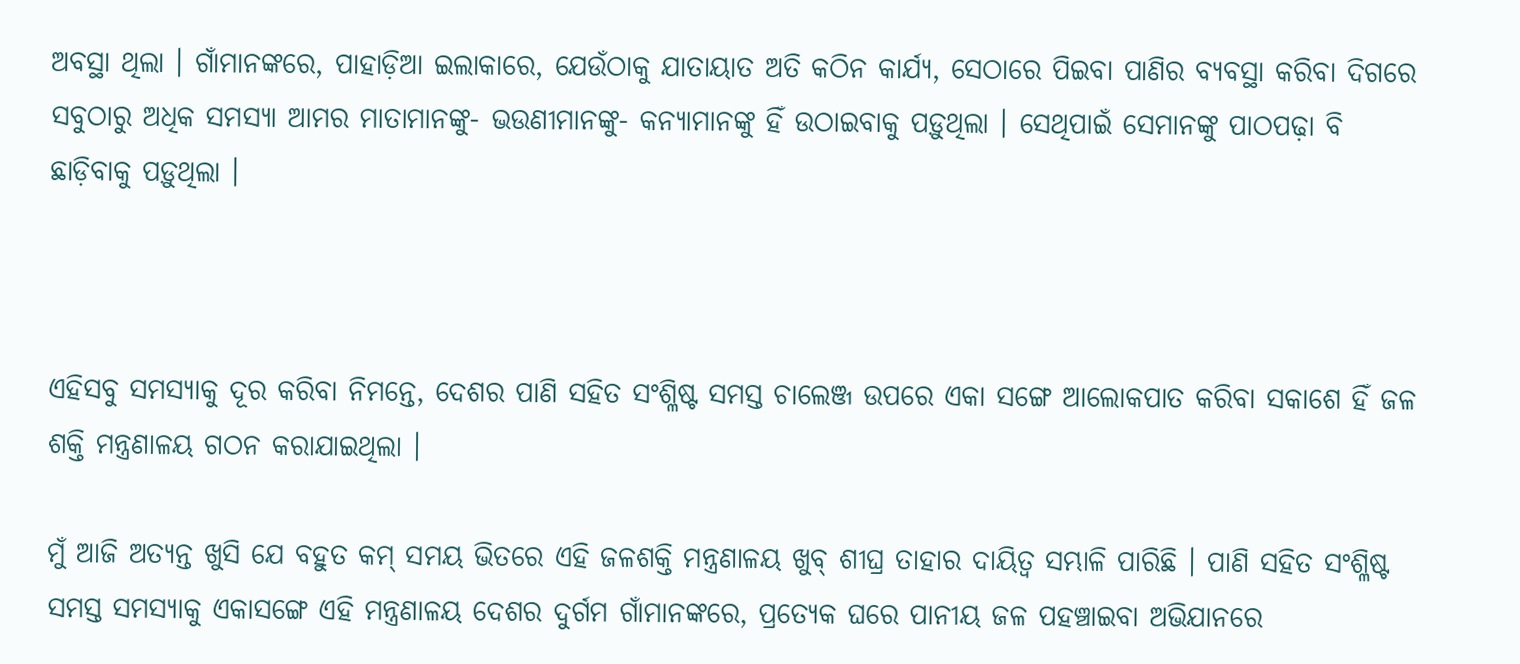ଅବସ୍ଥା ଥିଲା । ଗାଁମାନଙ୍କରେ, ପାହାଡ଼ିଆ ଇଲାକାରେ, ଯେଉଁଠାକୁ ଯାତାୟାତ ଅତି କଠିନ କାର୍ଯ୍ୟ, ସେଠାରେ ପିଇବା ପାଣିର ବ୍ୟବସ୍ଥା କରିବା ଦିଗରେ ସବୁଠାରୁ ଅଧିକ ସମସ୍ୟା ଆମର ମାତାମାନଙ୍କୁ- ଭଉଣୀମାନଙ୍କୁ- କନ୍ୟାମାନଙ୍କୁ ହିଁ ଉଠାଇବାକୁ ପଡ଼ୁଥିଲା । ସେଥିପାଇଁ ସେମାନଙ୍କୁ ପାଠପଢ଼ା ବି ଛାଡ଼ିବାକୁ ପଡ଼ୁଥିଲା ।



ଏହିସବୁ ସମସ୍ୟାକୁ ଦୂର କରିବା ନିମନ୍ତେ, ଦେଶର ପାଣି ସହିତ ସଂଶ୍ଳିଷ୍ଟ ସମସ୍ତ ଚାଲେଞ୍ଜ ଉପରେ ଏକା ସଙ୍ଗେ ଆଲୋକପାତ କରିବା ସକାଶେ ହିଁ ଜଳ ଶକ୍ତି ମନ୍ତ୍ରଣାଳୟ ଗଠନ କରାଯାଇଥିଲା ।

ମୁଁ ଆଜି ଅତ୍ୟନ୍ତ ଖୁସି ଯେ ବହୁତ କମ୍ ସମୟ ଭିତରେ ଏହି ଜଳଶକ୍ତି ମନ୍ତ୍ରଣାଳୟ ଖୁବ୍ ଶୀଘ୍ର ତାହାର ଦାୟିତ୍ୱ ସମ୍ଭାଳି ପାରିଛି । ପାଣି ସହିତ ସଂଶ୍ଳିଷ୍ଟ ସମସ୍ତ ସମସ୍ୟାକୁ ଏକାସଙ୍ଗେ ଏହି ମନ୍ତ୍ରଣାଳୟ ଦେଶର ଦୁର୍ଗମ ଗାଁମାନଙ୍କରେ, ପ୍ରତ୍ୟେକ ଘରେ ପାନୀୟ ଜଳ ପହଞ୍ଚାଇବା ଅଭିଯାନରେ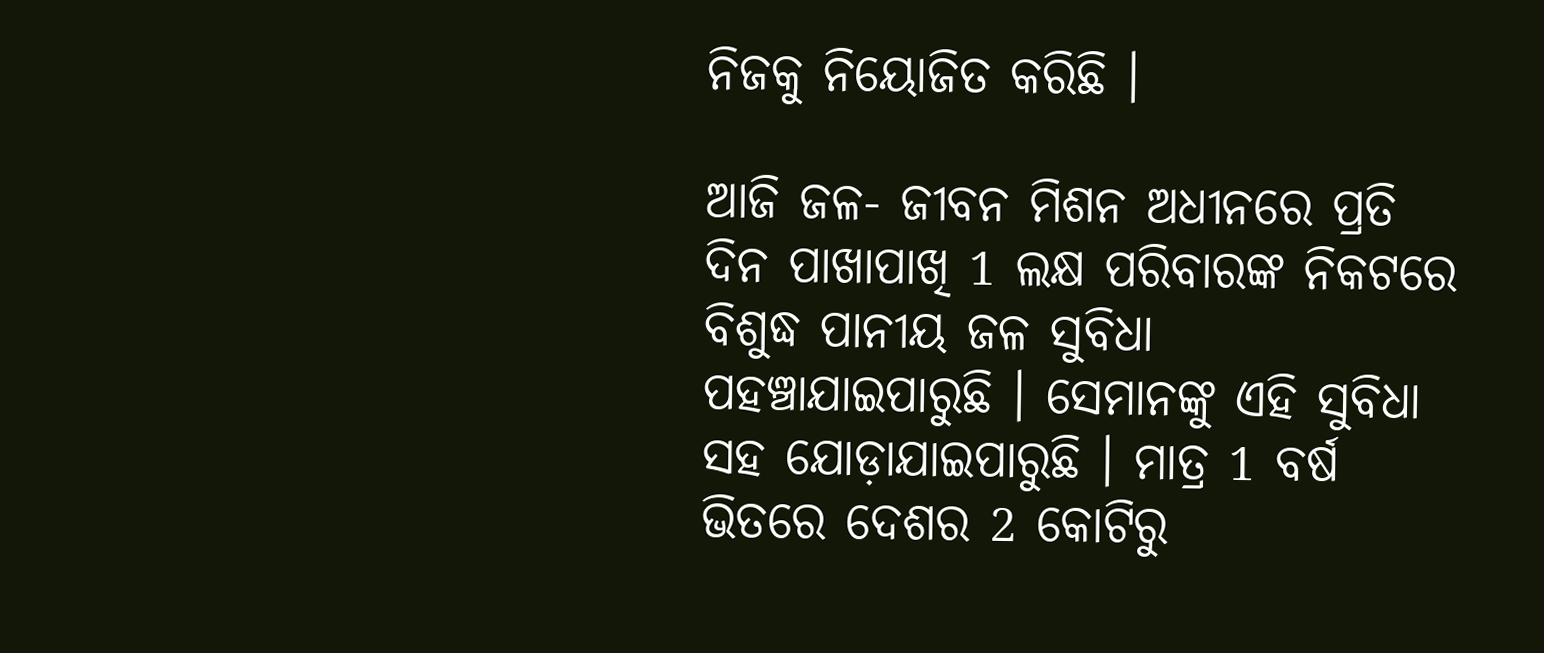ନିଜକୁ ନିୟୋଜିତ କରିଛି ।

ଆଜି ଜଳ- ଜୀବନ ମିଶନ ଅଧୀନରେ ପ୍ରତି ଦିନ ପାଖାପାଖି 1 ଲକ୍ଷ ପରିବାରଙ୍କ ନିକଟରେ ବିଶୁଦ୍ଧ ପାନୀୟ ଜଳ ସୁବିଧା ପହଞ୍ଚାଯାଇପାରୁଛି । ସେମାନଙ୍କୁ ଏହି ସୁବିଧା ସହ ଯୋଡ଼ାଯାଇପାରୁଛି । ମାତ୍ର 1 ବର୍ଷ ଭିତରେ ଦେଶର 2 କୋଟିରୁ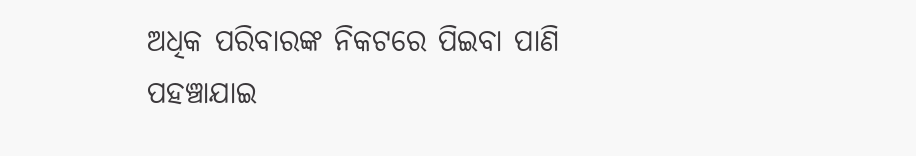ଅଧିକ ପରିବାରଙ୍କ ନିକଟରେ ପିଇବା ପାଣି ପହଞ୍ଚାଯାଇ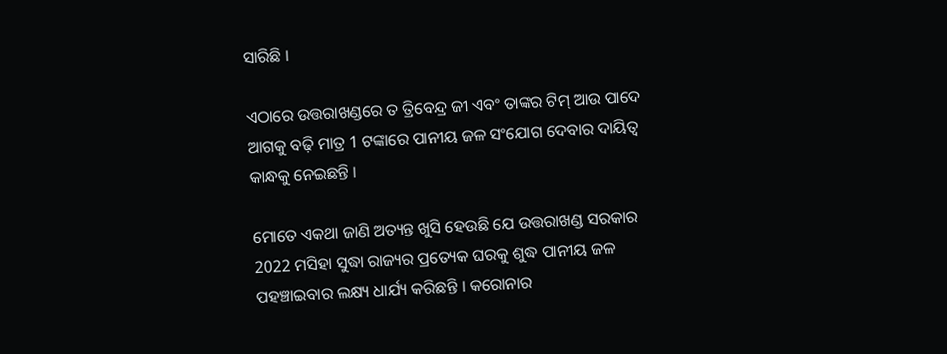ସାରିଛି ।

ଏଠାରେ ଉତ୍ତରାଖଣ୍ଡରେ ତ ତ୍ରିବେନ୍ଦ୍ର ଜୀ ଏବଂ ତାଙ୍କର ଟିମ୍ ଆଉ ପାଦେ ଆଗକୁ ବଢ଼ି ମାତ୍ର 1 ଟଙ୍କାରେ ପାନୀୟ ଜଳ ସଂଯୋଗ ଦେବାର ଦାୟିତ୍ୱ କାନ୍ଧକୁ ନେଇଛନ୍ତି ।

ମୋତେ ଏକଥା ଜାଣି ଅତ୍ୟନ୍ତ ଖୁସି ହେଉଛି ଯେ ଉତ୍ତରାଖଣ୍ଡ ସରକାର 2022 ମସିହା ସୁଦ୍ଧା ରାଜ୍ୟର ପ୍ରତ୍ୟେକ ଘରକୁ ଶୁଦ୍ଧ ପାନୀୟ ଜଳ ପହଞ୍ଚାଇବାର ଲକ୍ଷ୍ୟ ଧାର୍ଯ୍ୟ କରିଛନ୍ତି । କରୋନାର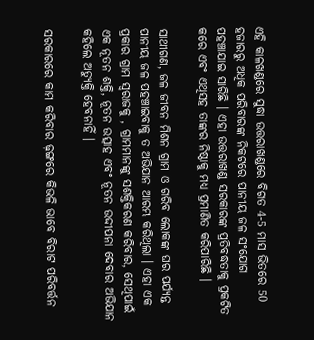ଏହି କାଳଖଣ୍ଡରେ ସୁଦ୍ଧା ଉତ୍ତରାଖଣ୍ଡରେ ବିଗତ 4-5 ମାସ ଭିତରେ 50 ହଜାରରୁ ଅଧିକ ପରିବାରଙ୍କ ନିକଟରେ ପାନୀୟ ଜଳ ସଂଯୋଗ ପହଞ୍ଚାଯାଇ ସାରିଛି । ଏହା ଉତ୍ତରାଖଣ୍ଡ ସରକାରଙ୍କ ପ୍ରତିବଦ୍ଧତାକୁ ପ୍ରକଟିତ କରେ ଏବଂ ଏଥିସହ ତାଙ୍କର ନିଷ୍ଠାକୁ ମଧ୍ୟ ପ୍ରମାଣିତ କରିପାରିଛି ।

ସାଥୀଗଣ, ଜଳ ଜୀବନ ମିଶନ ଗ୍ରାମ ଓ ଗରିବ ଲୋକଙ୍କ ଘର ପର୍ଯ୍ୟନ୍ତ ପାନୀୟ ଜଳ ପହଞ୍ଚାଇବାକୁ ତ ଅଭିଯାନ ଆରମ୍ଭ କରିଥିଲା । ଏହା ଏକ ପ୍ରକାର ଗ୍ରାମ ସ୍ୱରାଜକୁ , ଗ୍ରାମମାନଙ୍କୁ ସଶକ୍ତିକରଣ କରିବାର, ସେଥିପାଇଁ ଏକ ନୂତନ ଶକ୍ତି, ନୂତନ ଉତ୍ସାହ ଏବଂ ନୂତନ ଉଦ୍ଦୀପନା ଦେବାର ଅଭିଯାନ କହିଲେ ଅତ୍ୟୁକ୍ତି ହେବନାହିଁ ।

ସରକାରରେ କାମ କରିବାର ଢ଼ଙ୍ଗରେ କିଭଳି ଭାବେ ବିରାଟ ପରିବର୍ତ୍ତନ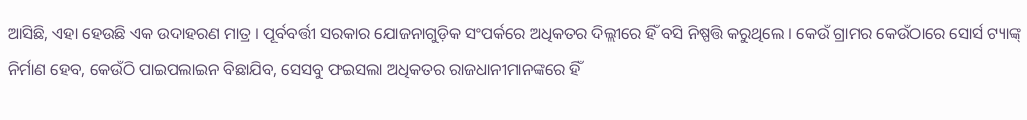ଆସିଛି, ଏହା ହେଉଛି ଏକ ଉଦାହରଣ ମାତ୍ର । ପୂର୍ବବର୍ତ୍ତୀ ସରକାର ଯୋଜନାଗୁଡ଼ିକ ସଂପର୍କରେ ଅଧିକତର ଦିଲ୍ଲୀରେ ହିଁ ବସି ନିଷ୍ପତ୍ତି କରୁଥିଲେ । କେଉଁ ଗ୍ରାମର କେଉଁଠାରେ ସୋର୍ସ ଟ୍ୟାଙ୍କ୍ ନିର୍ମାଣ ହେବ, କେଉଁଠି ପାଇପଲାଇନ ବିଛାଯିବ, ସେସବୁ ଫଇସଲା ଅଧିକତର ରାଜଧାନୀମାନଙ୍କରେ ହିଁ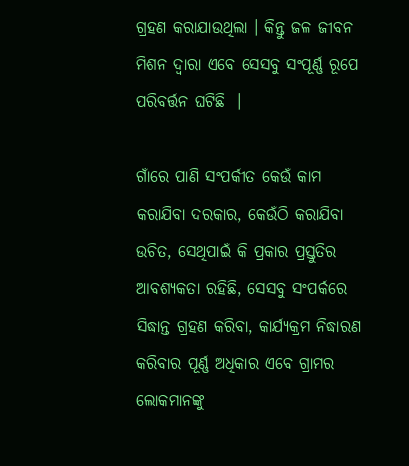ଗ୍ରହଣ କରାଯାଉଥିଲା । କିନ୍ତୁ ଜଳ ଜୀବନ ମିଶନ ଦ୍ୱାରା ଏବେ ସେସବୁ ସଂପୂର୍ଣ୍ଣ ରୂପେ ପରିବର୍ତ୍ତନ ଘଟିଛି  ।

ଗାଁରେ ପାଣି ସଂପର୍କୀତ କେଉଁ କାମ କରାଯିବା ଦରକାର, କେଉଁଠି କରାଯିବା ଉଚିତ, ସେଥିପାଇଁ କି ପ୍ରକାର ପ୍ରସ୍ତୁତିର ଆବଶ୍ୟକତା ରହିଛି, ସେସବୁ ସଂପର୍କରେ ସିଦ୍ଧାନ୍ତ ଗ୍ରହଣ କରିବା, କାର୍ଯ୍ୟକ୍ରମ ନିଦ୍ଧାରଣ କରିବାର ପୂର୍ଣ୍ଣ ଅଧିକାର ଏବେ ଗ୍ରାମର ଲୋକମାନଙ୍କୁ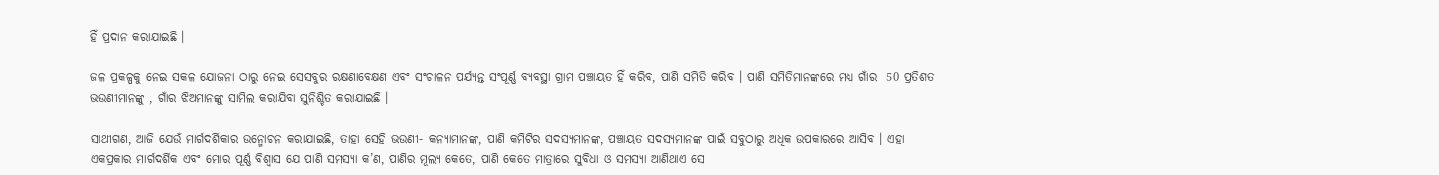ହିଁ ପ୍ରଦାନ କରାଯାଇଛି ।

ଜଳ ପ୍ରକଳ୍ପକୁ ନେଇ ସକଳ ଯୋଜନା ଠାରୁ ନେଇ ସେସବୁର ରକ୍ଷଣାବେକ୍ଷଣ ଏବଂ ସଂଚାଳନ ପର୍ଯ୍ୟନ୍ତ ସଂପୂର୍ଣ୍ଣ ବ୍ୟବସ୍ଥା ଗ୍ରାମ ପଞ୍ଚାୟତ ହିଁ କରିବ, ପାଣି ସମିତି କରିବ । ପାଣି ସମିତିମାନଙ୍କରେ ମଧ୍ୟ ଗାଁର  50 ପ୍ରତିଶତ ଭଉଣୀମାନଙ୍କୁ , ଗାଁର ଝିଅମାନଙ୍କୁ ସାମିଲ କରାଯିବା ସୁନିଶ୍ଚିତ କରାଯାଇଛି ।

ସାଥୀଗଣ, ଆଜି ଯେଉଁ ମାର୍ଗଦର୍ଶିକାର ଉନ୍ମୋଚନ କରାଯାଇଛି, ତାହା ସେହି ଭଉଣୀ- କନ୍ୟାମାନଙ୍କ, ପାଣି କମିଟିର ସଦସ୍ୟମାନଙ୍କ, ପଞ୍ଚାୟତ ସଦସ୍ୟମାନଙ୍କ ପାଇଁ ସବୁଠାରୁ ଅଧିକ ଉପକାରରେ ଆସିବ । ଏହା ଏକପ୍ରକାର ମାର୍ଗଦର୍ଶିକ ଏବଂ ମୋର ପୂର୍ଣ୍ଣ ବିଶ୍ୱାସ ଯେ ପାଣି ସମସ୍ୟା କ’ଣ, ପାଣିର ମୂଲ୍ୟ କେତେ, ପାଣି କେତେ ମାତ୍ରାରେ ସୁବିଧା ଓ ସମସ୍ୟା ଆଣିଥାଏ ସେ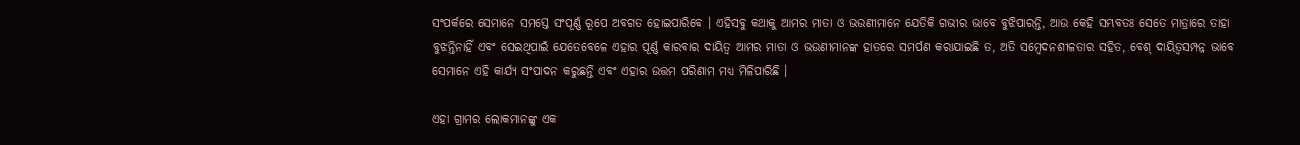ସଂପର୍କରେ ସେମାନେ ସମସ୍ତେ ସଂପୂର୍ଣ୍ଣ ରୂପେ ଅବଗତ ହୋଇପାରିବେ । ଏହିସବୁ କଥାକୁ ଆମର ମାତା ଓ ଭଉଣୀମାନେ ଯେତିକି ଗଭୀର ଭାବେ ବୁଝିପାରନ୍ତି, ଆଉ କେହି ସମ୍ଭବତଃ ସେତେ ମାତ୍ରାରେ ତାହା ବୁଝନ୍ତିନାହିଁ ଏବଂ ସେଇଥିପାଇଁ ଯେତେବେଳେ ଏହାର ପୂର୍ଣ୍ଣ କାରବାର ଦାୟିତ୍ୱ ଆମର ମାତା ଓ ଭଉଣୀମାନଙ୍କ ହାତରେ ସମର୍ପଣ କରାଯାଇଛି ତ, ଅତି ସମ୍ବେଦନଶୀଳତାର ସହିତ, ବେଶ୍ ଦାୟିତ୍ୱସମ୍ପନ୍ନ ଭାବେ ସେମାନେ ଏହି କାର୍ଯ୍ୟ ସଂପାଦନ କରୁଛନ୍ତି ଏବଂ ଏହାର ଉତ୍ତମ ପରିଣାମ ମଧ୍ୟ ମିଳିପାରିଛି ।

ଏହା ଗ୍ରାମର ଲୋକମାନଙ୍କୁ ଏକ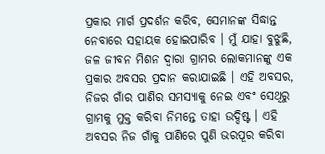ପ୍ରକାର ମାର୍ଗ ପ୍ରଦର୍ଶନ କରିବ, ସେମାନଙ୍କ ସିଦ୍ଧାନ୍ତ ନେବାରେ ସହାୟକ ହୋଇପାରିବ । ମୁଁ ଯାହା ବୁଝୁଛି, ଜଳ ଜୀବନ ମିଶନ ଦ୍ୱାରା ଗ୍ରାମର ଲୋକମାନଙ୍କୁ ଏକ ପ୍ରକାର ଅବସର ପ୍ରଦାନ କରାଯାଇଛି । ଏହି ଅବସର, ନିଜର ଗାଁର ପାଣିର ସମସ୍ୟାକୁ ନେଇ ଏବଂ ସେଥିରୁ ଗ୍ରାମକୁ ମୁକ୍ତ କରିବା ନିମନ୍ତେ ତାହା ଉଦ୍ଦିଷ୍ଟ । ଏହି ଅବସର ନିଜ ଗାଁକୁ ପାଣିରେ ପୁଣି ଭରପୂର କରିବା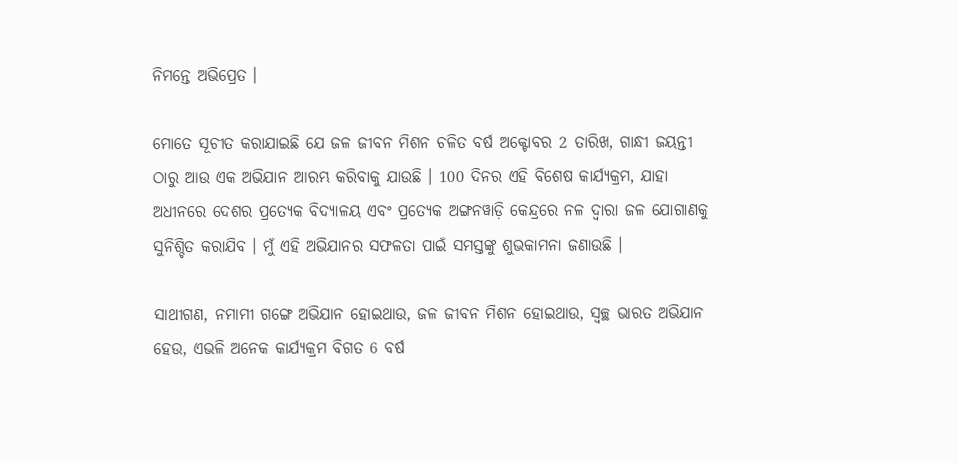ନିମନ୍ତେ ଅଭିପ୍ରେତ ।

ମୋତେ ସୂଚୀତ କରାଯାଇଛି ଯେ ଜଳ ଜୀବନ ମିଶନ ଚଳିତ ବର୍ଷ ଅକ୍ଟୋବର 2 ତାରିଖ, ଗାନ୍ଧୀ ଜୟନ୍ତୀ ଠାରୁ ଆଉ ଏକ ଅଭିଯାନ ଆରମ୍ଭ କରିବାକୁ ଯାଉଛି । 100 ଦିନର ଏହି ବିଶେଷ କାର୍ଯ୍ୟକ୍ରମ, ଯାହା ଅଧୀନରେ ଦେଶର ପ୍ରତ୍ୟେକ ବିଦ୍ୟାଳୟ ଏବଂ ପ୍ରତ୍ୟେକ ଅଙ୍ଗନୱାଡ଼ି କେନ୍ଦ୍ରରେ ନଳ ଦ୍ୱାରା ଜଳ ଯୋଗାଣକୁ ସୁନିଶ୍ଚିତ କରାଯିବ । ମୁଁ ଏହି ଅଭିଯାନର ସଫଳତା ପାଇଁ ସମସ୍ତଙ୍କୁ ଶୁଭକାମନା ଜଣାଉଛି ।

ସାଥୀଗଣ, ନମାମୀ ଗଙ୍ଗେ ଅଭିଯାନ ହୋଇଥାଉ, ଜଳ ଜୀବନ ମିଶନ ହୋଇଥାଉ, ସ୍ୱଚ୍ଛ ଭାରତ ଅଭିଯାନ ହେଉ, ଏଭଳି ଅନେକ କାର୍ଯ୍ୟକ୍ରମ ବିଗତ 6 ବର୍ଷ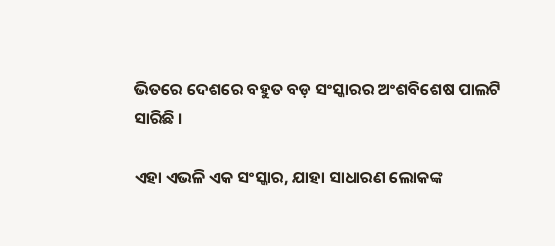ଭିତରେ ଦେଶରେ ବହୁତ ବଡ଼ ସଂସ୍କାରର ଅଂଶବିଶେଷ ପାଲଟି ସାରିଛି ।

ଏହା ଏଭଳି ଏକ ସଂସ୍କାର, ଯାହା ସାଧାରଣ ଲୋକଙ୍କ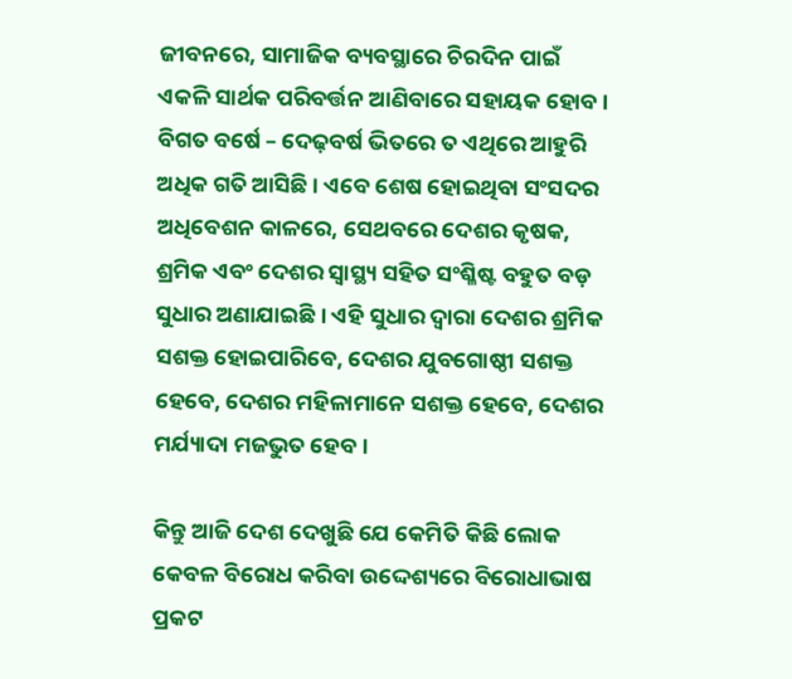ଜୀବନରେ, ସାମାଜିକ ବ୍ୟବସ୍ଥାରେ ଚିରଦିନ ପାଇଁ ଏକଳି ସାର୍ଥକ ପରିବର୍ତ୍ତନ ଆଣିବାରେ ସହାୟକ ହୋବ । ବିଗତ ବର୍ଷେ – ଦେଢ଼ବର୍ଷ ଭିତରେ ତ ଏଥିରେ ଆହୁରି ଅଧିକ ଗତି ଆସିଛି । ଏବେ ଶେଷ ହୋଇଥିବା ସଂସଦର ଅଧିବେଶନ କାଳରେ, ସେଥବରେ ଦେଶର କୃଷକ, ଶ୍ରମିକ ଏବଂ ଦେଶର ସ୍ୱାସ୍ଥ୍ୟ ସହିତ ସଂଶ୍ଳିଷ୍ଟ ବହୁତ ବଡ଼ ସୁଧାର ଅଣାଯାଇଛି । ଏହି ସୁଧାର ଦ୍ଵାରା ଦେଶର ଶ୍ରମିକ ସଶକ୍ତ ହୋଇପାରିବେ, ଦେଶର ଯୁବଗୋଷ୍ଠୀ ସଶକ୍ତ ହେବେ, ଦେଶର ମହିଳାମାନେ ସଶକ୍ତ ହେବେ, ଦେଶର ମର୍ଯ୍ୟାଦା ମଜଭୁତ ହେବ ।

କିନ୍ତୁ ଆଜି ଦେଶ ଦେଖୁଛି ଯେ କେମିତି କିଛି ଲୋକ କେବଳ ବିରୋଧ କରିବା ଉଦ୍ଦେଶ୍ୟରେ ବିରୋଧାଭାଷ ପ୍ରକଟ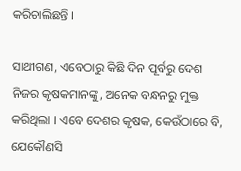କରିଚାଲିଛନ୍ତି ।

ସାଥୀଗଣ, ଏବେଠାରୁ କିଛି ଦିନ ପୂର୍ବରୁ ଦେଶ ନିଜର କୃଷକମାନଙ୍କୁ, ଅନେକ ବନ୍ଧନରୁ ମୁକ୍ତ କରିଥିଲା । ଏବେ ଦେଶର କୃଷକ, କେଉଁଠାରେ ବି, ଯେକୌଣସି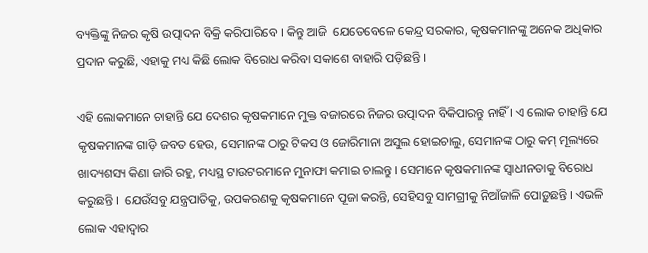ବ୍ୟକ୍ତିଙ୍କୁ ନିଜର କୃଷି ଉତ୍ପାଦନ ବିକ୍ରି କରିପାରିବେ । କିନ୍ତୁ ଆଜି  ଯେତେବେଳେ କେନ୍ଦ୍ର ସରକାର, କୃଷକମାନଙ୍କୁ ଅନେକ ଅଧିକାର ପ୍ରଦାନ କରୁଛି, ଏହାକୁ ମଧ୍ୟ କିଛି ଲୋକ ବିରୋଧ କରିବା ସକାଶେ ବାହାରି ପଡ଼ିଛନ୍ତି ।

ଏହି ଲୋକମାନେ ଚାହାନ୍ତି ଯେ ଦେଶର କୃଷକମାନେ ମୁକ୍ତ ବଜାରରେ ନିଜର ଉତ୍ପାଦନ ବିକିପାରନ୍ତୁ ନାହିଁ । ଏ ଲୋକ ଚାହାନ୍ତି ଯେ କୃଷକମାନଙ୍କ ଗାଡ଼ି ଜବତ ହେଉ, ସେମାନଙ୍କ ଠାରୁ ଟିକସ ଓ ଜୋରିମାନା ଅସୁଲ ହୋଇଚାଲୁ, ସେମାନଙ୍କ ଠାରୁ କମ୍ ମୂଲ୍ୟରେ ଖାଦ୍ୟଶସ୍ୟ କିଣା ଜାରି ରହୁ, ମଧ୍ୟସ୍ଥ ଟାଉଟରମାନେ ମୁନାଫା କମାଇ ଚାଲନ୍ତୁ । ସେମାନେ କୃଷକମାନଙ୍କ ସ୍ୱାଧୀନତାକୁ ବିରୋଧ କରୁଛନ୍ତି ।  ଯେଉଁସବୁ ଯନ୍ତ୍ରପାତିକୁ, ଉପକରଣକୁ କୃଷକମାନେ ପୂଜା କରନ୍ତି, ସେହିସବୁ ସାମଗ୍ରୀକୁ ନିଆଁଜାଳି ପୋଡ଼ୁଛନ୍ତି । ଏଭଳି ଲୋକ ଏହାଦ୍ୱାର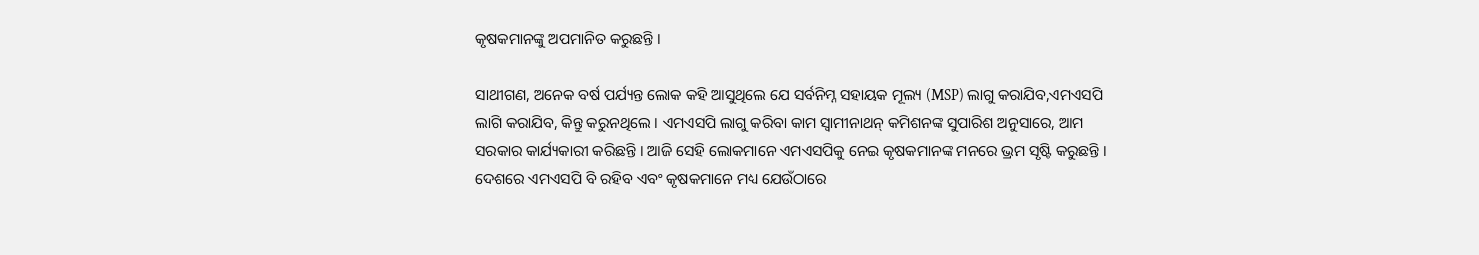କୃଷକମାନଙ୍କୁ ଅପମାନିତ କରୁଛନ୍ତି ।

ସାଥୀଗଣ, ଅନେକ ବର୍ଷ ପର୍ଯ୍ୟନ୍ତ ଲୋକ କହି ଆସୁଥିଲେ ଯେ ସର୍ବନିମ୍ନ ସହାୟକ ମୂଲ୍ୟ (MSP) ଲାଗୁ କରାଯିବ,ଏମଏସପି ଲାଗି କରାଯିବ, କିନ୍ତୁ କରୁନଥିଲେ । ଏମଏସପି ଲାଗୁ କରିବା କାମ ସ୍ୱାମୀନାଥନ୍ କମିଶନଙ୍କ ସୁପାରିଶ ଅନୁସାରେ, ଆମ ସରକାର କାର୍ଯ୍ୟକାରୀ କରିଛନ୍ତି । ଆଜି ସେହି ଲୋକମାନେ ଏମଏସପିକୁ ନେଇ କୃଷକମାନଙ୍କ ମନରେ ଭ୍ରମ ସୃଷ୍ଟି କରୁଛନ୍ତି । ଦେଶରେ ଏମଏସପି ବି ରହିବ ଏବଂ କୃଷକମାନେ ମଧ୍ୟ ଯେଉଁଠାରେ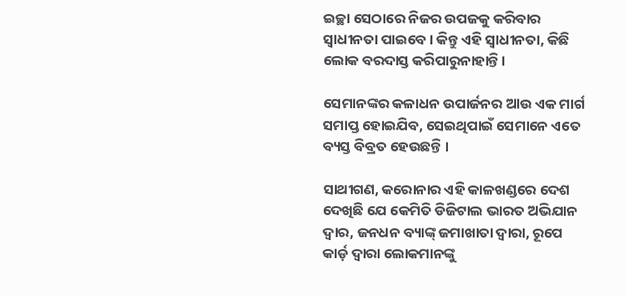ଇଚ୍ଛା ସେଠାରେ ନିଜର ଉପଜକୁ କରିବାର ସ୍ୱାଧୀନତା ପାଇବେ । କିନ୍ତୁ ଏହି ସ୍ୱାଧୀନତା, କିଛି ଲୋକ ବରଦାସ୍ତ କରିପାରୁନାହାନ୍ତି ।

ସେମାନଙ୍କର କଳାଧନ ଉପାର୍ଜନର ଆଉ ଏକ ମାର୍ଗ ସମାପ୍ତ ହୋଇଯିବ, ସେଇଥିପାଇଁ ସେମାନେ ଏତେ ବ୍ୟସ୍ତ ବିବ୍ରତ ହେଉଛନ୍ତି ।

ସାଥୀଗଣ, କରୋନାର ଏହି କାଳଖଣ୍ଡରେ ଦେଶ ଦେଖିଛି ଯେ କେମିତି ଡିଜିଟାଲ ଭାରତ ଅଭିଯାନ ଦ୍ୱାର, ଜନଧନ ବ୍ୟାଙ୍କ୍ ଜମାଖାତା ଦ୍ୱାରା, ରୂପେ କାର୍ଡ଼ ଦ୍ୱାରା ଲୋକମାନଙ୍କୁ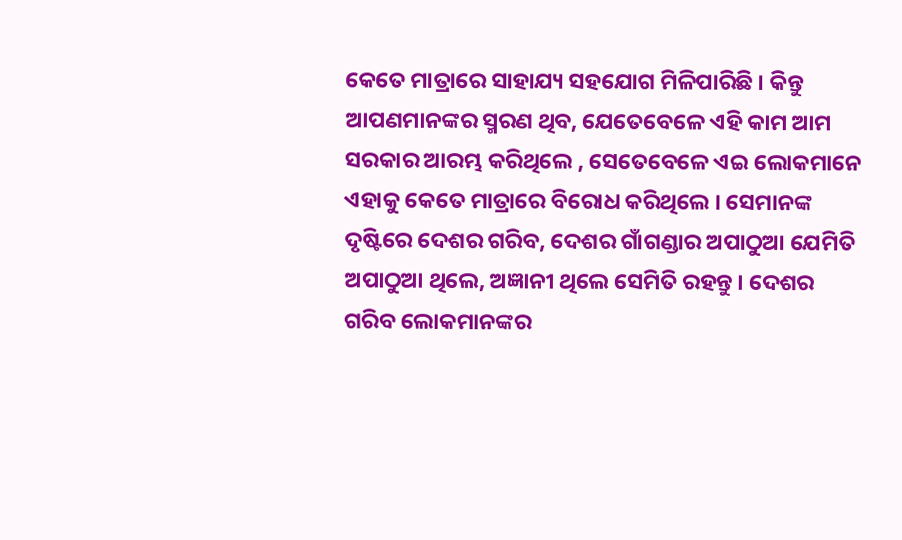କେତେ ମାତ୍ରାରେ ସାହାଯ୍ୟ ସହଯୋଗ ମିଳିପାରିଛି । କିନ୍ତୁ ଆପଣମାନଙ୍କର ସ୍ମରଣ ଥିବ, ଯେତେବେଳେ ଏହି କାମ ଆମ ସରକାର ଆରମ୍ଭ କରିଥିଲେ , ସେତେବେଳେ ଏଇ ଲୋକମାନେ ଏହାକୁ କେତେ ମାତ୍ରାରେ ବିରୋଧ କରିଥିଲେ । ସେମାନଙ୍କ ଦୃଷ୍ଟିରେ ଦେଶର ଗରିବ, ଦେଶର ଗାଁଗଣ୍ଡାର ଅପାଠୁଆ ଯେମିତି ଅପାଠୁଆ ଥିଲେ, ଅଜ୍ଞାନୀ ଥିଲେ ସେମିତି ରହନ୍ତୁ । ଦେଶର ଗରିବ ଲୋକମାନଙ୍କର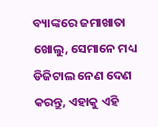ବ୍ୟାଙ୍କରେ ଜମାଖାତା ଖୋଲୁ, ସେମାନେ ମଧ୍ୟ ଡିଜିଟାଲ ନେଣ ଦେଣ କରନ୍ତୁ, ଏହାକୁ ଏହି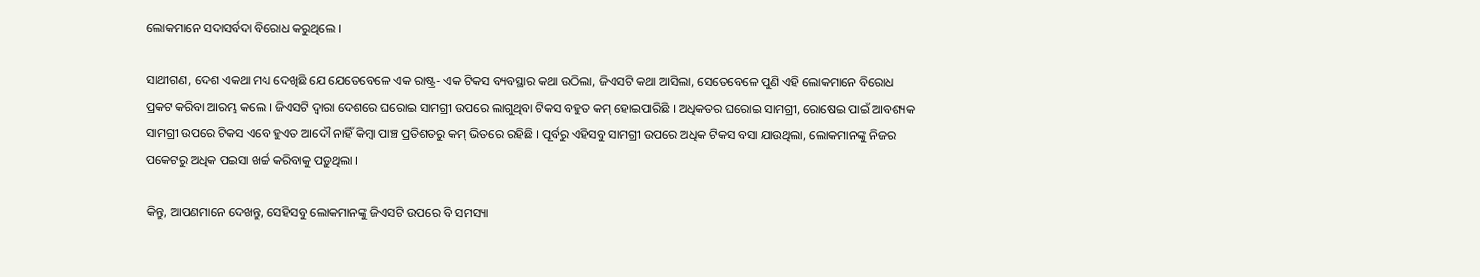ଲୋକମାନେ ସଦାସର୍ବଦା ବିରୋଧ କରୁଥିଲେ ।

ସାଥୀଗଣ, ଦେଶ ଏକଥା ମଧ୍ୟ ଦେଖିଛି ଯେ ଯେତେବେଳେ ଏକ ରାଷ୍ଟ୍ର- ଏକ ଟିକସ ବ୍ୟବସ୍ଥାର କଥା ଉଠିଲା, ଜିଏସଟି କଥା ଆସିଲା, ସେତେବେଳେ ପୁଣି ଏହି ଲୋକମାନେ ବିରୋଧ ପ୍ରକଟ କରିବା ଆରମ୍ଭ କଲେ । ଜିଏସଟି ଦ୍ୱାରା ଦେଶରେ ଘରୋଇ ସାମଗ୍ରୀ ଉପରେ ଲାଗୁଥିବା ଟିକସ ବହୁତ କମ୍ ହୋଇପାରିଛି । ଅଧିକତର ଘରୋଇ ସାମଗ୍ରୀ, ରୋଷେଇ ପାଇଁ ଆବଶ୍ୟକ ସାମଗ୍ରୀ ଉପରେ ଟିକସ ଏବେ ହୁଏତ ଆଦୌ ନାହିଁ କିମ୍ବା ପାଞ୍ଚ ପ୍ରତିଶତରୁ କମ୍ ଭିତରେ ରହିଛି । ପୂର୍ବରୁ ଏହିସବୁ ସାମଗ୍ରୀ ଉପରେ ଅଧିକ ଟିକସ ବସା ଯାଉଥିଲା, ଲୋକମାନଙ୍କୁ ନିଜର ପକେଟରୁ ଅଧିକ ପଇସା ଖର୍ଚ୍ଚ କରିବାକୁ ପଡ଼ୁଥିଲା ।

କିନ୍ତୁ, ଆପଣମାନେ ଦେଖନ୍ତୁ, ସେହିସବୁ ଲୋକମାନଙ୍କୁ ଜିଏସଟି ଉପରେ ବି ସମସ୍ୟା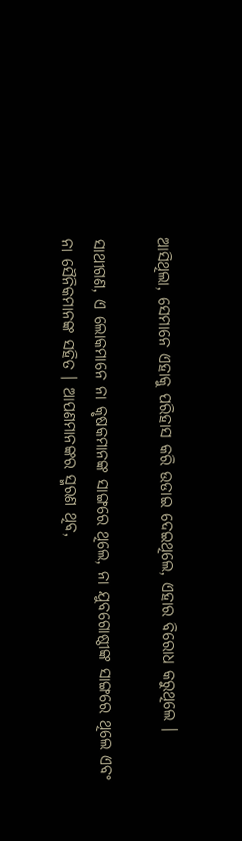ଆସିଥିଲା, ସେମାନେ ଏହାକୁ ପରିହାସ କରି ଉଡାଇ ଦେଇଥିଲେ, ଏହାର ବିରୋଧ କରୁଥିଲେ ।

ସାଥୀଗଣ, ଏ ଲୋକମାନେ ନା କୃଷକମାନଙ୍କ ସାଙ୍ଗରେ ଥିଲେ, ନା ଯୁବଗୋଷ୍ଠୀଙ୍କ ସାଙ୍ଗରେ ଥିଲେ ଏବଂ ନା ସୈନିକମାନଙ୍କ ସହିତ । ଆପଣମାନଙ୍କର ସ୍ମରଣ ଥିବ,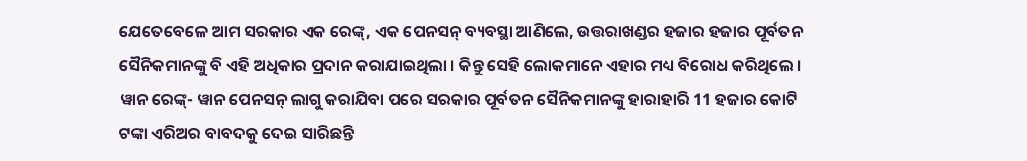ଯେତେବେଳେ ଆମ ସରକାର ଏକ ରେଙ୍କ୍, ଏକ ପେନସନ୍ ବ୍ୟବସ୍ଥା ଆଣିଲେ, ଉତ୍ତରାଖଣ୍ଡର ହଜାର ହଜାର ପୂର୍ବତନ ସୈନିକମାନଙ୍କୁ ବି ଏହି ଅଧିକାର ପ୍ରଦାନ କରାଯାଇଥିଲା । କିନ୍ତୁ ସେହି ଲୋକମାନେ ଏହାର ମଧ୍ୟ ବିରୋଧ କରିଥିଲେ । ୱାନ ରେଙ୍କ୍- ୱାନ ପେନସନ୍ ଲାଗୁ କରାଯିବା ପରେ ସରକାର ପୂର୍ବତନ ସୈନିକମାନଙ୍କୁ ହାରାହାରି 11 ହଜାର କୋଟି ଟଙ୍କା ଏରିଅର ବାବଦକୁ ଦେଇ ସାରିଛନ୍ତି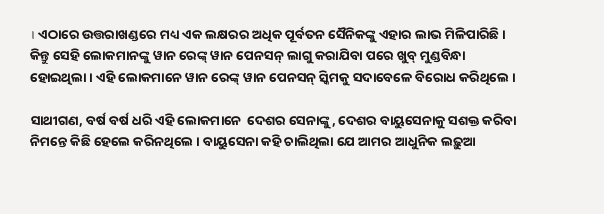। ଏଠାରେ ଉତ୍ତରାଖଣ୍ଡରେ ମଧ୍ୟ ଏକ ଲକ୍ଷରର ଅଧିକ ପୂର୍ବତନ ସୈନିକଙ୍କୁ ଏହାର ଲାଭ ମିଳିପାରିଛି । କିନ୍ତୁ ସେହି ଲୋକମାନଙ୍କୁ ୱାନ ରେଙ୍କ୍ ୱାନ ପେନସନ୍ ଲାଗୁ କରାଯିବା ପରେ ଖୁବ୍ ମୁଣ୍ଡବିନ୍ଧା ହୋଇଥିଲା । ଏହି ଲୋକମାନେ ୱାନ ରେଙ୍କ୍ ୱାନ ପେନସନ୍ ସ୍କିମକୁ ସଦାବେଳେ ବିରୋଧ କରିଥିଲେ ।

ସାଥୀଗଣ, ବର୍ଷ ବର୍ଷ ଧରି ଏହି ଲୋକମାନେ  ଦେଶର ସେନାଙ୍କୁ, ଦେଶର ବାୟୁସେନାକୁ ସଶକ୍ତ କରିବା ନିମନ୍ତେ କିଛି ହେଲେ କରିନଥିଲେ । ବାୟୁସେନା କହି ଚାଲିଥିଲା ଯେ ଆମର ଆଧୁନିକ ଲଢ଼ୁଆ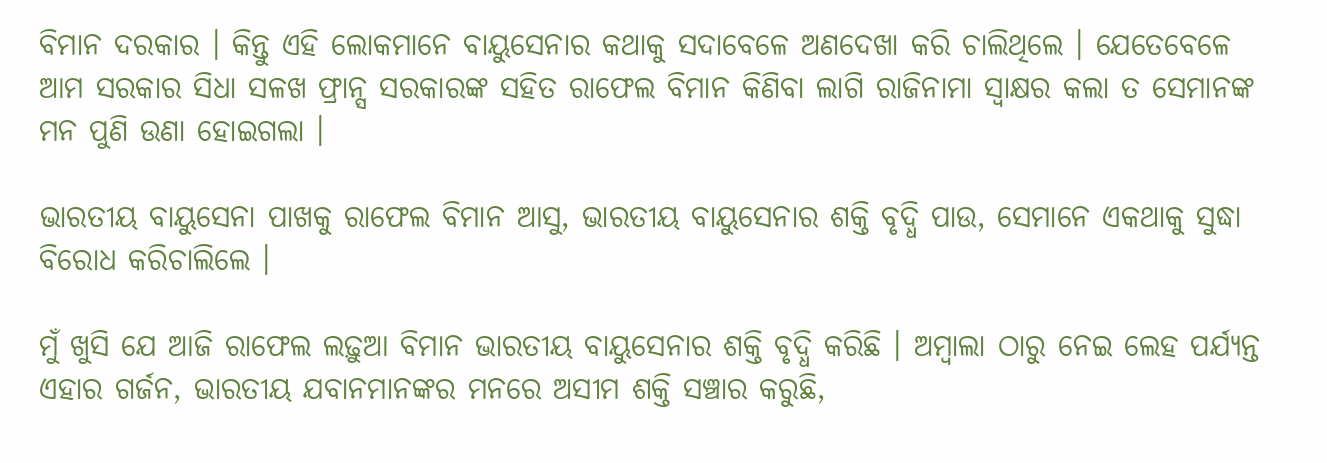ବିମାନ ଦରକାର । କିନ୍ତୁ ଏହି ଲୋକମାନେ ବାୟୁସେନାର କଥାକୁ ସଦାବେଳେ ଅଣଦେଖା କରି ଚାଲିଥିଲେ । ଯେତେବେଳେ ଆମ ସରକାର ସିଧା ସଳଖ ଫ୍ରାନ୍ସ ସରକାରଙ୍କ ସହିତ ରାଫେଲ ବିମାନ କିଣିବା ଲାଗି ରାଜିନାମା ସ୍ୱାକ୍ଷର କଲା ତ ସେମାନଙ୍କ ମନ ପୁଣି ଉଣା ହୋଇଗଲା ।

ଭାରତୀୟ ବାୟୁସେନା ପାଖକୁ ରାଫେଲ ବିମାନ ଆସୁ, ଭାରତୀୟ ବାୟୁସେନାର ଶକ୍ତି ବୃଦ୍ଧି ପାଉ, ସେମାନେ ଏକଥାକୁ ସୁଦ୍ଧା ବିରୋଧ କରିଚାଲିଲେ ।

ମୁଁ ଖୁସି ଯେ ଆଜି ରାଫେଲ ଲଢ଼ୁଆ ବିମାନ ଭାରତୀୟ ବାୟୁସେନାର ଶକ୍ତି ବୃଦ୍ଧି କରିଛି । ଅମ୍ବାଲା ଠାରୁ ନେଇ ଲେହ ପର୍ଯ୍ୟନ୍ତ ଏହାର ଗର୍ଜନ, ଭାରତୀୟ ଯବାନମାନଙ୍କର ମନରେ ଅସୀମ ଶକ୍ତି ସଞ୍ଚାର କରୁଛି,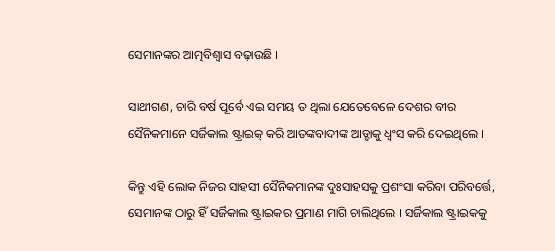ସେମାନଙ୍କର ଆତ୍ମବିଶ୍ୱାସ ବଢ଼ାଉଛି ।

ସାଥୀଗଣ, ଚାରି ବର୍ଷ ପୂର୍ବେ ଏଇ ସମୟ ତ ଥିଲା ଯେତେବେଳେ ଦେଶର ବୀର ସୈନିକମାନେ ସର୍ଜିକାଲ ଷ୍ଟ୍ରାଇକ୍ କରି ଆତଙ୍କବାଦୀଙ୍କ ଆଡ୍ଡାକୁ ଧ୍ୱଂସ କରି ଦେଇଥିଲେ ।

କିନ୍ତୁ ଏହି ଲୋକ ନିଜର ସାହସୀ ସୈନିକମାନଙ୍କ ଦୁଃସାହସକୁ ପ୍ରଶଂସା କରିବା ପରିବର୍ତ୍ତେ, ସେମାନଙ୍କ ଠାରୁ ହିଁ ସର୍ଜିକାଲ ଷ୍ଟ୍ରାଇକର ପ୍ରମାଣ ମାଗି ଚାଲିଥିଲେ । ସର୍ଜିକାଲ ଷ୍ଟ୍ରାଇକକୁ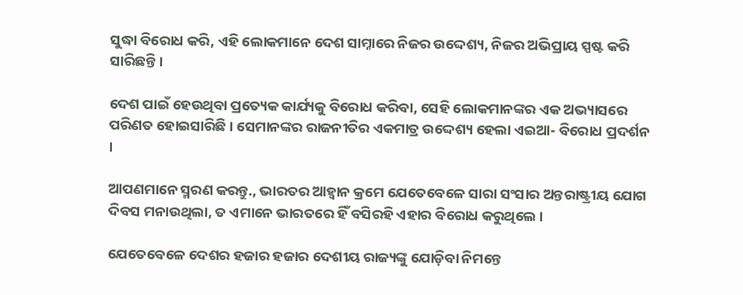ସୁଦ୍ଧା ବିରୋଧ କରି, ଏହି ଲୋକମାନେ ଦେଶ ସାମ୍ନାରେ ନିଜର ଉଦ୍ଦେଶ୍ୟ, ନିଜର ଅଭିପ୍ରାୟ ସ୍ପଷ୍ଟ କରି ସାରିଛନ୍ତି ।

ଦେଶ ପାଇଁ ହେଉଥିବା ପ୍ରତ୍ୟେକ କାର୍ଯ୍ୟକୁ ବିରୋଧ କରିବା, ସେହି ଲୋକମାନଙ୍କର ଏକ ଅଭ୍ୟାସରେ ପରିଣତ ହୋଇସାରିଛି । ସେମାନଙ୍କର ରାଜନୀତିର ଏକମାତ୍ର ଉଦ୍ଦେଶ୍ୟ ହେଲା ଏଇଆ- ବିରୋଧ ପ୍ରଦର୍ଶନ ।

ଆପଣମାନେ ସ୍ମରଣ କରନ୍ତୁ., ଭାରତର ଆହ୍ୱାନ କ୍ରମେ ଯେତେବେଳେ ସାରା ସଂସାର ଅନ୍ତରାଷ୍ଟ୍ରୀୟ ଯୋଗ ଦିବସ ମନାଉଥିଲା, ତ ଏମାନେ ଭାରତରେ ହିଁ ବସିରହି ଏହାର ବିରୋଧ କରୁଥିଲେ ।

ଯେତେବେଳେ ଦେଶର ହଜାର ହଜାର ଦେଶୀୟ ରାଜ୍ୟଙ୍କୁ ଯୋଡ଼ିବା ନିମନ୍ତେ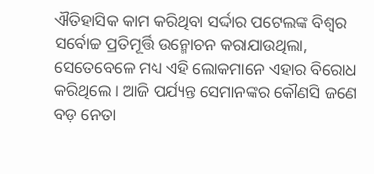ଐତିହାସିକ କାମ କରିଥିବା ସର୍ଦ୍ଦାର ପଟେଲଙ୍କ ବିଶ୍ୱର ସର୍ବୋଚ୍ଚ ପ୍ରତିମୂର୍ତ୍ତି ଉନ୍ମୋଚନ କରାଯାଉଥିଲା, ସେତେବେଳେ ମଧ୍ୟ ଏହି ଲୋକମାନେ ଏହାର ବିରୋଧ କରିଥିଲେ । ଆଜି ପର୍ଯ୍ୟନ୍ତ ସେମାନଙ୍କର କୌଣସି ଜଣେ ବଡ଼ ନେତା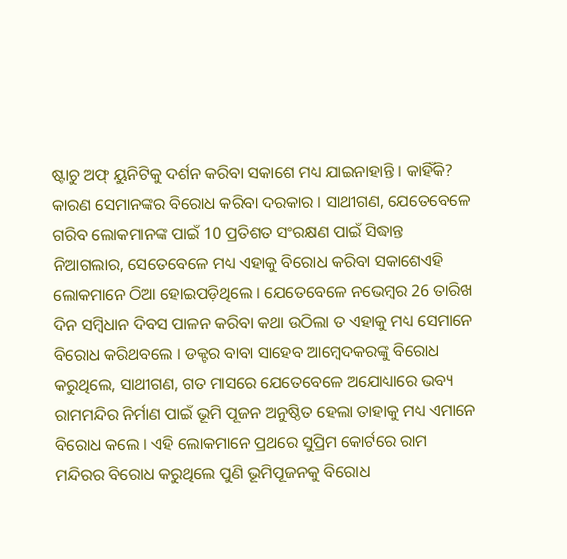ଷ୍ଟାଚୁ ଅଫ୍ ୟୁନିଟିକୁ ଦର୍ଶନ କରିବା ସକାଶେ ମଧ୍ୟ ଯାଇନାହାନ୍ତି । କାହିଁକି? କାରଣ ସେମାନଙ୍କର ବିରୋଧ କରିବା ଦରକାର । ସାଥୀଗଣ, ଯେତେବେଳେ ଗରିବ ଲୋକମାନଙ୍କ ପାଇଁ 10 ପ୍ରତିଶତ ସଂରକ୍ଷଣ ପାଇଁ ସିଦ୍ଧାନ୍ତ ନିଆଗଲାର, ସେତେବେଳେ ମଧ୍ୟ ଏହାକୁ ବିରୋଧ କରିବା ସକାଶେଏହି ଲୋକମାନେ ଠିଆ ହୋଇପଡ଼ିଥିଲେ । ଯେତେବେଳେ ନଭେମ୍ବର 26 ତାରିଖ ଦିନ ସମ୍ବିଧାନ ଦିବସ ପାଳନ କରିବା କଥା ଉଠିଲା ତ ଏହାକୁ ମଧ୍ୟ ସେମାନେ ବିରୋଧ କରିଥବଲେ । ଡକ୍ଟର ବାବା ସାହେବ ଆମ୍ବେଦକରଙ୍କୁ ବିରୋଧ କରୁଥିଲେ, ସାଥୀଗଣ, ଗତ ମାସରେ ଯେତେବେଳେ ଅଯୋଧ୍ୟାରେ ଭବ୍ୟ ରାମମନ୍ଦିର ନିର୍ମାଣ ପାଇଁ ଭୂମି ପୂଜନ ଅନୁଷ୍ଠିତ ହେଲା ତାହାକୁ ମଧ୍ୟ ଏମାନେ ବିରୋଧ କଲେ । ଏହି ଲୋକମାନେ ପ୍ରଥରେ ସୁପ୍ରିମ କୋର୍ଟରେ ରାମ ମନ୍ଦିରର ବିରୋଧ କରୁଥିଲେ ପୁଣି ଭୂମିପୂଜନକୁ ବିରୋଧ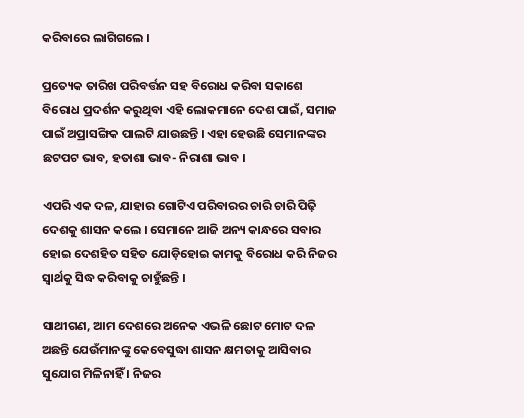କରିବାରେ ଲାଗିଗଲେ ।

ପ୍ରତ୍ୟେକ ତାରିଖ ପରିବର୍ତ୍ତନ ସହ ବିରୋଧ କରିବା ସକାଶେ ବିରୋଧ ପ୍ରଦର୍ଶନ କରୁଥିବା ଏହି ଲୋକମାନେ ଦେଶ ପାଇଁ, ସମାଜ ପାଇଁ ଅପ୍ରାସଙ୍ଗିକ ପାଲଟି ଯାଉଛନ୍ତି । ଏହା ହେଉଛି ସେମାନଙ୍କର ଛଟପଟ ଭାବ, ହତାଶା ଭାବ- ନିରାଶା ଭାବ ।

ଏପରି ଏକ ଦଳ, ଯାହାର ଗୋଟିଏ ପରିବାରର ଚାରି ଚାରି ପିଢ଼ି ଦେଶକୁ ଶାସନ କଲେ । ସେମାନେ ଆଜି ଅନ୍ୟ କାନ୍ଧରେ ସବାର ହୋଇ ଦେଶହିତ ସହିତ ଯୋଡ଼ିହୋଇ କାମକୁ ବିରୋଧ କରି ନିଜର ସ୍ୱାର୍ଥକୁ ସିଦ୍ଧ କରିବାକୁ ଚାହୁଁଛନ୍ତି ।

ସାଥୀଗଣ, ଆମ ଦେଶରେ ଅନେକ ଏଭଳି ଛୋଟ ମୋଟ ଦଳ ଅଛନ୍ତି ଯେଉଁମାନଙ୍କୁ କେବେସୁଦ୍ଧା ଶାସନ କ୍ଷମତାକୁ ଆସିବାର ସୁଯୋଗ ମିଳିନାହିଁ । ନିଜର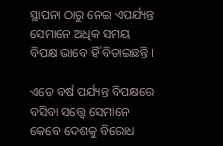ସ୍ଥାପନା ଠାରୁ ନେଇ ଏପର୍ଯ୍ୟନ୍ତ ସେମାନେ ଅଧିକ ସମୟ ବିପକ୍ଷ ଭାବେ ହିଁ ବିତାଇଛନ୍ତି ।

ଏତେ ବର୍ଷ ପର୍ଯ୍ୟନ୍ତ ବିପକ୍ଷରେ ବସିବା ସତ୍ତ୍ୱେ ସେମାନେ କେବେ ଦେଶକୁ ବିରୋଧ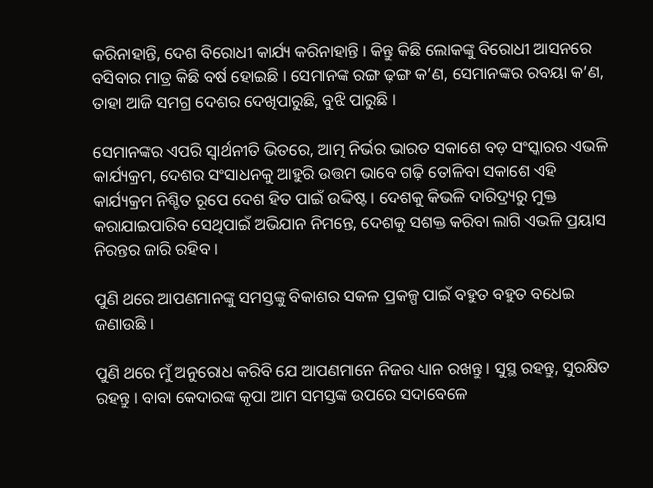କରିନାହାନ୍ତି, ଦେଶ ବିରୋଧୀ କାର୍ଯ୍ୟ କରିନାହାନ୍ତି । କିନ୍ତୁ କିଛି ଲୋକଙ୍କୁ ବିରୋଧୀ ଆସନରେ ବସିବାର ମାତ୍ର କିଛି ବର୍ଷ ହୋଇଛି । ସେମାନଙ୍କ ରଙ୍ଗ ଢ଼ଙ୍ଗ କ’ଣ, ସେମାନଙ୍କର ରବୟା କ’ଣ, ତାହା ଆଜି ସମଗ୍ର ଦେଶର ଦେଖିପାରୁଛି, ବୁଝି ପାରୁଛି ।

ସେମାନଙ୍କର ଏପରି ସ୍ୱାର୍ଥନୀତି ଭିତରେ, ଆତ୍ମ ନିର୍ଭର ଭାରତ ସକାଶେ ବଡ଼ ସଂସ୍କାରର ଏଭଳି କାର୍ଯ୍ୟକ୍ରମ, ଦେଶର ସଂସାଧନକୁ ଆହୁରି ଉତ୍ତମ ଭାବେ ଗଢ଼ି ତୋଳିବା ସକାଶେ ଏହି କାର୍ଯ୍ୟକ୍ରମ ନିଶ୍ଚିତ ରୂପେ ଦେଶ ହିତ ପାଇଁ ଉଦ୍ଦିଷ୍ଟ । ଦେଶକୁ କିଭଳି ଦାରିଦ୍ର୍ୟରୁ ମୁକ୍ତ କରାଯାଇପାରିବ ସେଥିପାଇଁ ଅଭିଯାନ ନିମନ୍ତେ, ଦେଶକୁ ସଶକ୍ତ କରିବା ଲାଗି ଏଭଳି ପ୍ରୟାସ ନିରନ୍ତର ଜାରି ରହିବ ।

ପୁଣି ଥରେ ଆପଣମାନଙ୍କୁ ସମସ୍ତଙ୍କୁ ବିକାଶର ସକଳ ପ୍ରକଳ୍ପ ପାଇଁ ବହୁତ ବହୁତ ବଧେଇ ଜଣାଉଛି ।

ପୁଣି ଥରେ ମୁଁ ଅନୁରୋଧ କରିବି ଯେ ଆପଣମାନେ ନିଜର ଧ୍ୟାନ ରଖନ୍ତୁ । ସୁସ୍ଥ ରହନ୍ତୁ, ସୁରକ୍ଷିତ ରହନ୍ତୁ । ବାବା କେଦାରଙ୍କ କୃପା ଆମ ସମସ୍ତଙ୍କ ଉପରେ ସଦାବେଳେ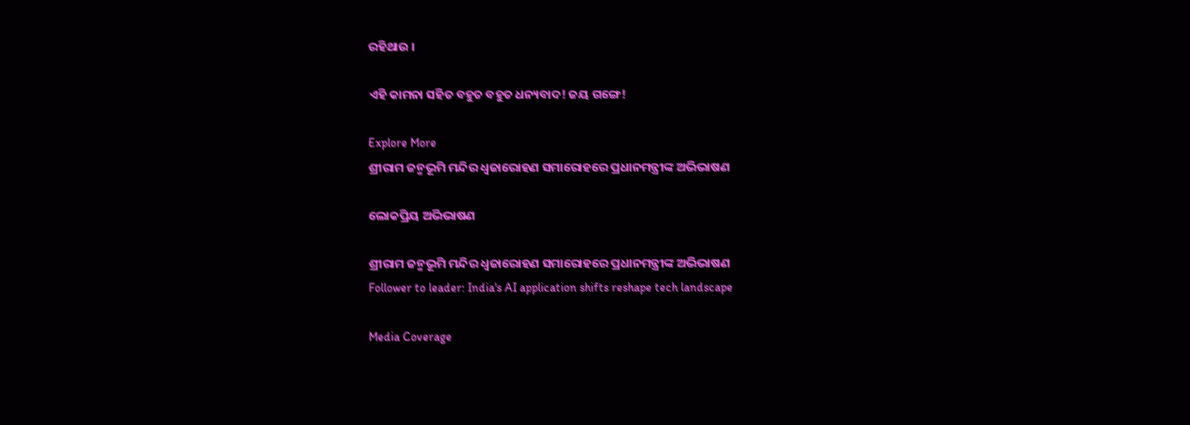ରହିଥାଉ ।

ଏହି କାମନା ସହିତ ବହୁତ ବହୁତ ଧନ୍ୟବାଦ! ଜୟ ଗଙ୍ଗେ!

Explore More
ଶ୍ରୀରାମ ଜନ୍ମଭୂମି ମନ୍ଦିର ଧ୍ଵଜାରୋହଣ ସମାରୋହରେ ପ୍ରଧାନମନ୍ତ୍ରୀଙ୍କ ଅଭିଭାଷଣ

ଲୋକପ୍ରିୟ ଅଭିଭାଷଣ

ଶ୍ରୀରାମ ଜନ୍ମଭୂମି ମନ୍ଦିର ଧ୍ଵଜାରୋହଣ ସମାରୋହରେ ପ୍ରଧାନମନ୍ତ୍ରୀଙ୍କ ଅଭିଭାଷଣ
Follower to leader: India's AI application shifts reshape tech landscape

Media Coverage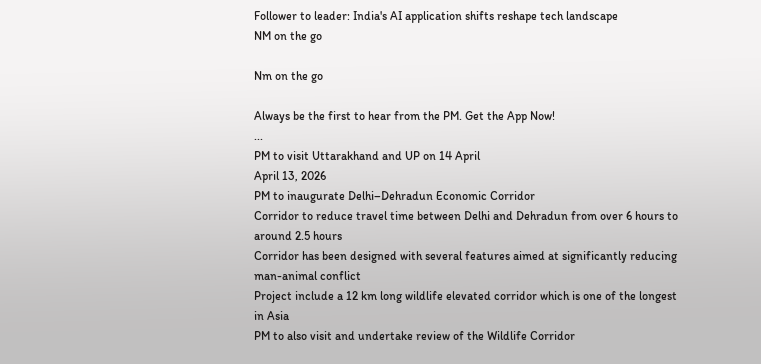Follower to leader: India's AI application shifts reshape tech landscape
NM on the go

Nm on the go

Always be the first to hear from the PM. Get the App Now!
...
PM to visit Uttarakhand and UP on 14 April
April 13, 2026
PM to inaugurate Delhi–Dehradun Economic Corridor
Corridor to reduce travel time between Delhi and Dehradun from over 6 hours to around 2.5 hours
Corridor has been designed with several features aimed at significantly reducing man-animal conflict
Project include a 12 km long wildlife elevated corridor which is one of the longest in Asia
PM to also visit and undertake review of the Wildlife Corridor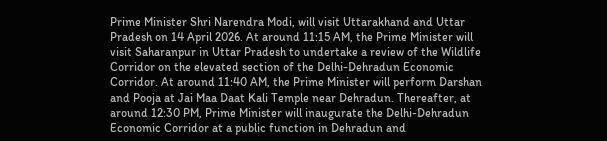Prime Minister Shri Narendra Modi, will visit Uttarakhand and Uttar Pradesh on 14 April 2026. At around 11:15 AM, the Prime Minister will visit Saharanpur in Uttar Pradesh to undertake a review of the Wildlife Corridor on the elevated section of the Delhi-Dehradun Economic Corridor. At around 11:40 AM, the Prime Minister will perform Darshan and Pooja at Jai Maa Daat Kali Temple near Dehradun. Thereafter, at around 12:30 PM, Prime Minister will inaugurate the Delhi-Dehradun Economic Corridor at a public function in Dehradun and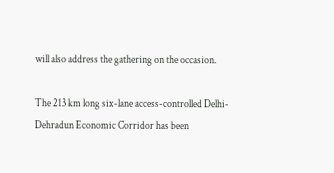will also address the gathering on the occasion.

The 213 km long six-lane access-controlled Delhi-Dehradun Economic Corridor has been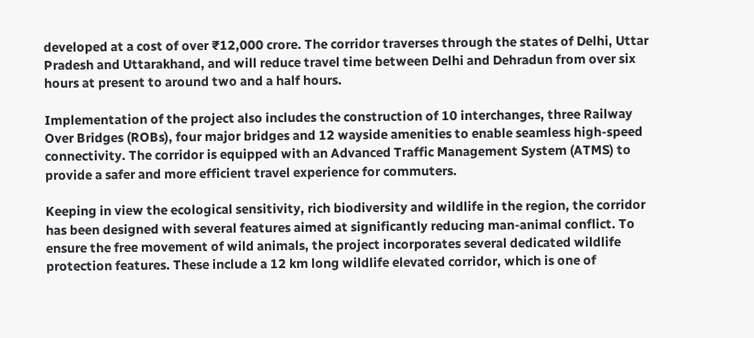developed at a cost of over ₹12,000 crore. The corridor traverses through the states of Delhi, Uttar Pradesh and Uttarakhand, and will reduce travel time between Delhi and Dehradun from over six hours at present to around two and a half hours.

Implementation of the project also includes the construction of 10 interchanges, three Railway Over Bridges (ROBs), four major bridges and 12 wayside amenities to enable seamless high-speed connectivity. The corridor is equipped with an Advanced Traffic Management System (ATMS) to provide a safer and more efficient travel experience for commuters.

Keeping in view the ecological sensitivity, rich biodiversity and wildlife in the region, the corridor has been designed with several features aimed at significantly reducing man-animal conflict. To ensure the free movement of wild animals, the project incorporates several dedicated wildlife protection features. These include a 12 km long wildlife elevated corridor, which is one of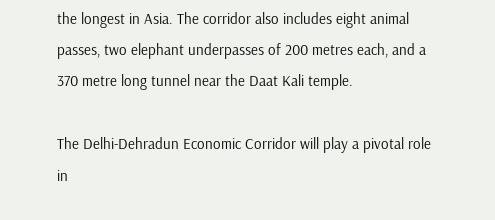the longest in Asia. The corridor also includes eight animal passes, two elephant underpasses of 200 metres each, and a 370 metre long tunnel near the Daat Kali temple.

The Delhi-Dehradun Economic Corridor will play a pivotal role in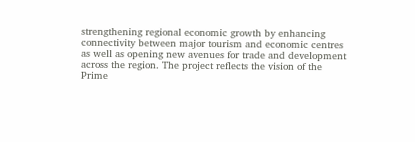strengthening regional economic growth by enhancing connectivity between major tourism and economic centres as well as opening new avenues for trade and development across the region. The project reflects the vision of the Prime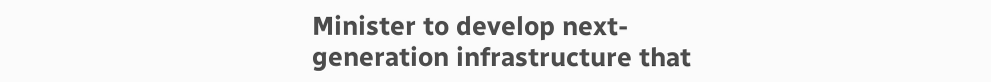Minister to develop next-generation infrastructure that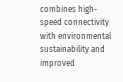combines high-speed connectivity with environmental sustainability and improved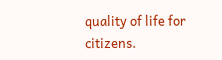quality of life for citizens.